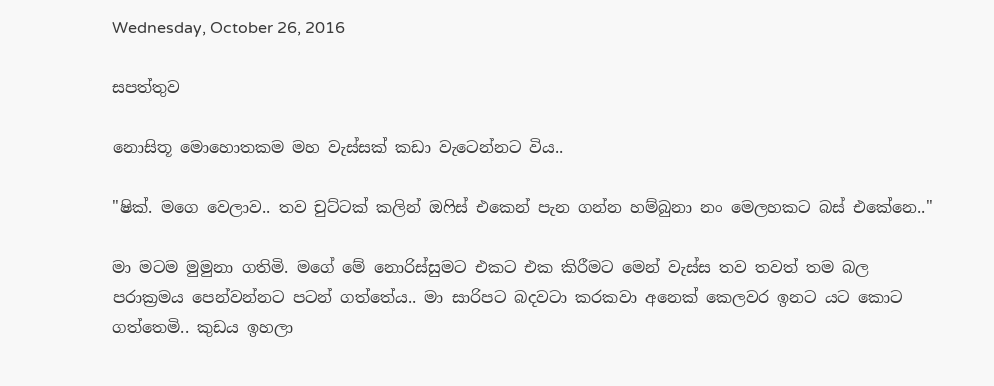Wednesday, October 26, 2016

සපත්තුව

නොසිතූ මොහොතකම මහ වැස්සක් කඩා වැටෙන්නට විය..

"ෂික්. මගෙ වෙලාව.. තව චුට්ටක් කලින් ඔෆිස් එකෙන් පැන ගන්න හම්බුනා නං මෙලහකට බස් එකේනෙ.."

මා මටම මුමුනා ගතිමි. මගේ මේ නොරිස්සුමට එකට එක කිරීමට මෙන් වැස්ස තව තවත් තම බල පරාක්‍රමය පෙන්වන්නට පටන් ගත්තේය.. මා සාරිපට බදවටා කරකවා අනෙක් කෙලවර ඉනට යට කොට ගත්තෙමි.. කුඩය ඉහලා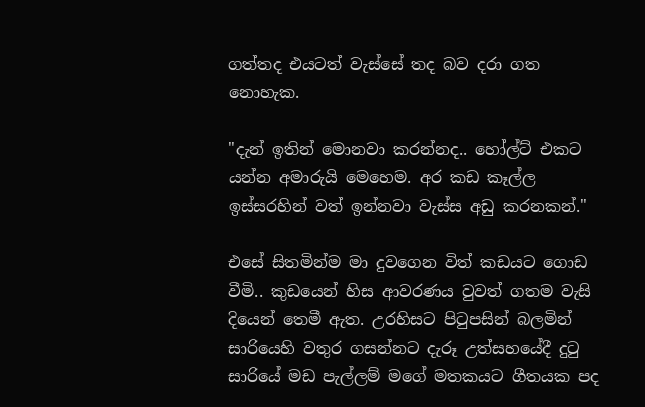ගත්තද එයටත් වැස්සේ තද බව දරා ගත නොහැක.

"දැන් ඉතින් මොනවා කරන්නද.. හෝල්ට් එකට යන්න අමාරුයි මෙහෙම. අර කඩ කෑල්ල ඉස්සරහින් වත් ඉන්නවා වැස්ස අඩු කරනකන්."

එසේ සිතමින්ම මා දුවගෙන විත් කඩයට ගොඩ වීමි.. කුඩයෙන් හිස ආවරණය වුවත් ගතම වැසි දියෙන් තෙමී ඇත. උරහිසට පිටුපසින් බලමින් සාරියෙහි වතුර ගසන්නට දැරූ උත්සහයේදී දුටු සාරියේ මඩ පැල්ලම් මගේ මතකයට ගීතයක පද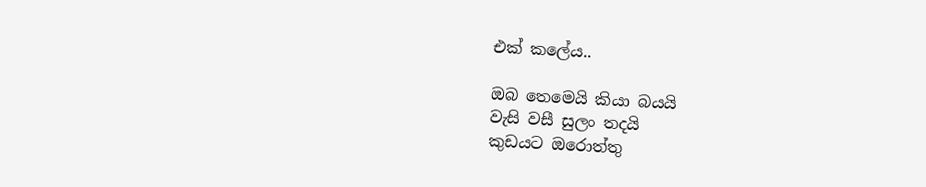එක් කලේය..

ඔබ තෙමෙයි කියා බයයි
වැසි වසී සුලං තදයි
කුඩයට ඔරොත්තු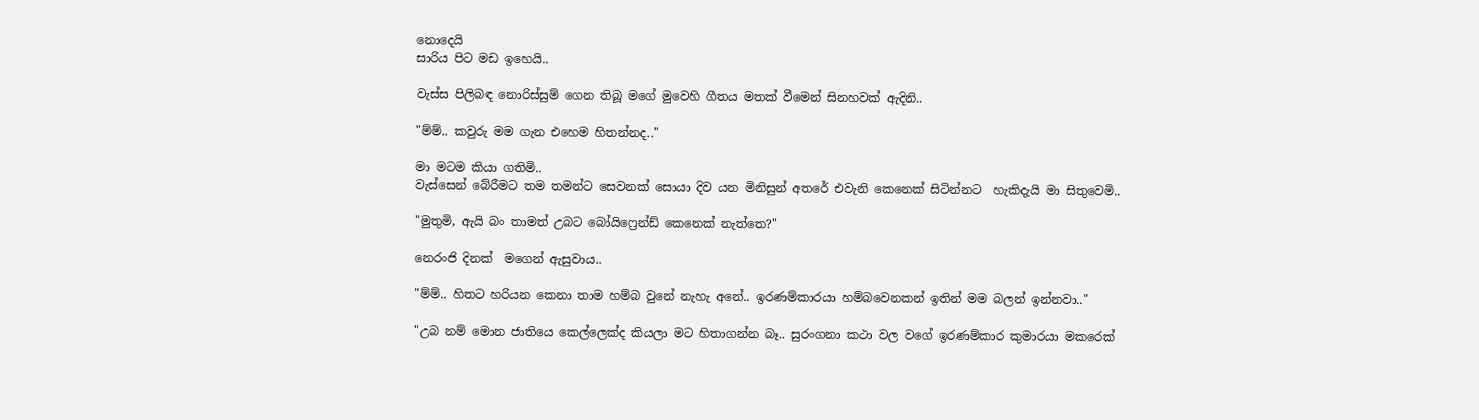නොදෙයි
සාරිය පිට මඩ ඉහෙයි..

වැස්ස පිලිබඳ නොරිස්සුම් ගෙන තිබූ මගේ මුවෙහි ගීතය මතක් වීමෙන් සිනහවක් ඇදිනි..

"ම්ම්.. කවුරු මම ගැන එහෙම හිතන්නද.."

මා මටම කියා ගතිමි..
වැස්සෙන් බේරීමට තම තමන්ට සෙවනක් සොයා දිව යන මිනිසුන් අතරේ එවැනි කෙනෙක් සිටින්නට  හැකිදැයි මා සිතුවෙමි..

"මුතුමි, ඇයි බං තාමත් උබට බෝයිෆ්‍රෙන්ඩ් කෙනෙක් නැත්තෙ?"

නෙරංජි දිනක්  මගෙන් ඇසුවාය..

"ම්ම්.. හිතට හරියන කෙනා තාම හම්බ වුනේ නැහැ අනේ.. ඉරණම්කාරයා හම්බවෙනකන් ඉතින් මම බලන් ඉන්නවා.."

"උබ නම් මොන ජාතියෙ කෙල්ලෙක්ද කියලා මට හිතාගන්න බෑ.. සුරංගනා කථා වල වගේ ඉරණම්කාර කුමාරයා මකරෙක්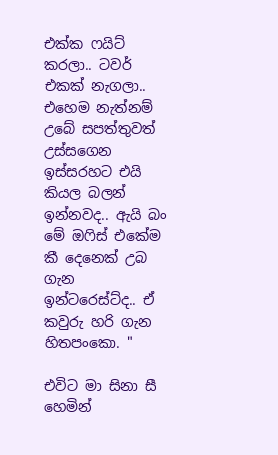එක්ක ෆයිට් කරලා.. ටවර් එකක් නැගලා.. එහෙම නැත්නම් උබේ සපත්තුවත් උස්සගෙන ඉස්සරහට එයි කියල බලන් ඉන්නවද.. ඇයි බං මේ ඔෆිස් එකේම කී දෙනෙක් උබ ගැන ඉන්ටරෙස්ට්ද.. ඒ කවුරු හරි ගැන හිතපංකො. "

එවිට මා සිනා සී හෙමින්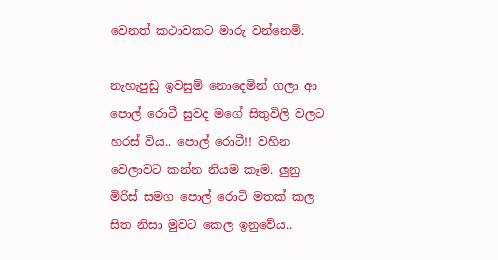වෙනත් කථාවකට මාරු වන්නෙමි.

නැහැපුඩු ඉවසුම් නොදෙමින් ගලා ආ පොල් රොටී සුවද මගේ සිතුවිලි වලට හරස් විය.. පොල් රොටී!! වහින වෙලාවට කන්න නියම කෑම. ලුනු මිරිස් සමග පොල් රොටි මතක් කල සිත නිසා මුවට කෙල ඉනුවේය..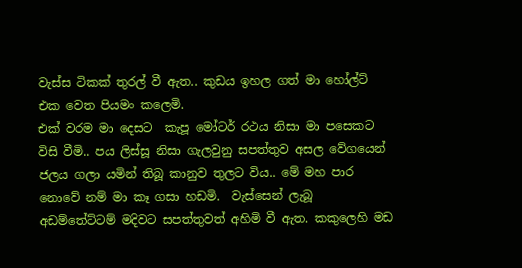වැස්ස ටිකක් තුරල් වී ඇත.. කුඩය ඉහල ගත් මා හෝල්ට් එක වෙත පියමං කලෙමි.
එක් වරම මා දෙසට  කැපූ මෝටර් රථය නිසා මා පසෙකට විසි වීමි.. පය ලිස්සූ නිසා ගැලවුනු සපත්තුව අසල වේගයෙන් ජලය ගලා යමින් තිබූ කානුව තුලට විය.. මේ මහ පාර නොවේ නම් මා කෑ ගසා හඩමි.  වැස්සෙන් ලැබූ අඩම්තේට්ටම් මදිවට සපත්තුවත් අහිමි වී ඇත. කකුලෙහි මඩ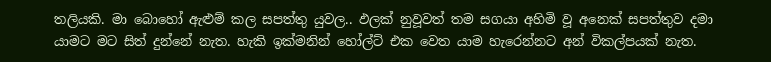තලියකි. මා බොහෝ ඇළුම් කල සපත්තු යුවල.. ඵලක් නුවූවත් තම සගයා අහිමි වූ අනෙක් සපත්තුව දමා යාමට මට සිත් දුන්නේ නැත. හැකි ඉක්මනින් හෝල්ට් එක වෙත යාම හැරෙන්නට අන් විකල්පයක් නැත.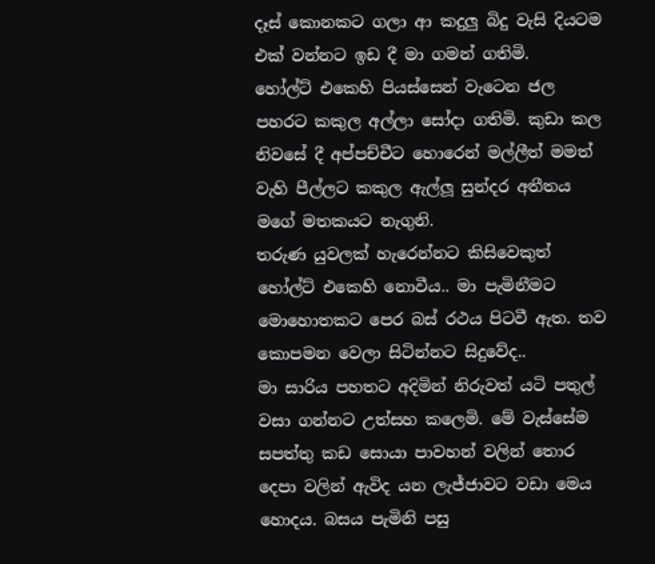දෑස් කොනකට ගලා ආ කදුලු බිදු වැසි දියටම එක් වන්නට ඉඩ දී මා ගමන් ගතිමි.
හෝල්ට් එකෙහි පියස්සෙන් වැටෙන ජල පහරට කකුල අල්ලා සෝදා ගතිමි. කුඩා කල නිවසේ දී අප්පච්චීට හොරෙන් මල්ලීත් මමත් වැහි පීල්ලට කකුල ඇල්ලූ සුන්දර අතීතය මගේ මතකයට නැගුනි.
තරුණ යුවලක් හැරෙන්නට කිසිවෙකුත් හෝල්ට් එකෙහි නොවීය.. මා පැමිනීමට මොහොතකට පෙර බස් රථය පිටවී ඇත. තව කොපමන වෙලා සිටින්නට සිදුවේද..
මා සාරිය පහතට අදිමින් නිරුවත් යටි පතුල් වසා ගන්නට උත්සහ කලෙමි. මේ වැස්සේම සපත්තු කඩ සොයා පාවහන් වලින් තොර දෙපා වලින් ඇවිද යන ලැජ්ජාවට වඩා මෙය හොදය. බසය පැමිනි පසු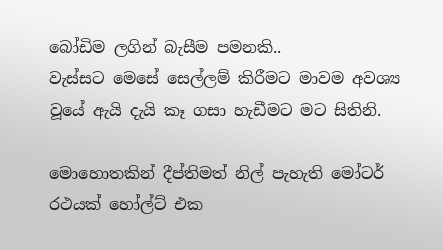බෝඩිම ලගින් බැසීම පමනකි..
වැස්සට මෙසේ සෙල්ලම් කිරීමට මාවම අවශ්‍ය වූයේ ඇයි දැයි කෑ ගසා හැඩීමට මට සිතිනි.

මොහොතකින් දීප්තිමත් නිල් පැහැති මෝටර් රථයක් හෝල්ට් එක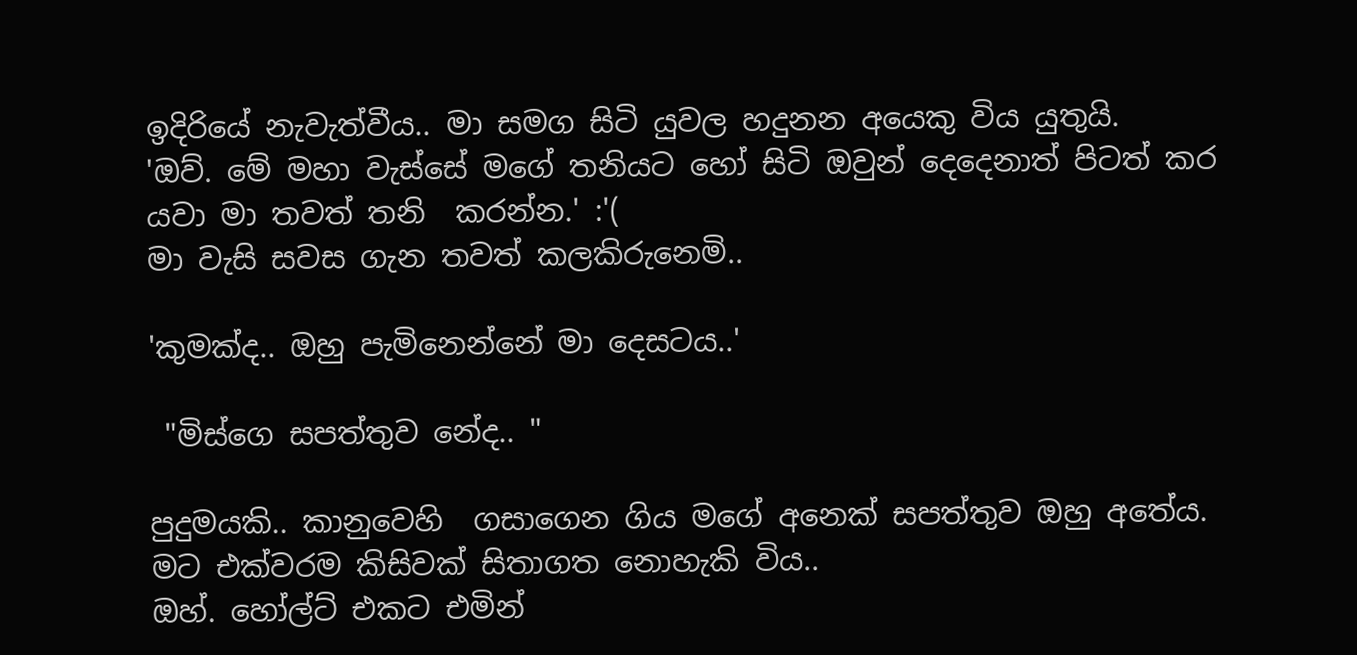ඉදිරියේ නැවැත්වීය.. මා සමග සිටි යුවල හදුනන අයෙකු විය යුතුයි.
'ඔව්. මේ මහා වැස්සේ මගේ තනියට හෝ සිටි ඔවුන් දෙදෙනාත් පිටත් කර යවා මා තවත් තනි  කරන්න.' :'(
මා වැසි සවස ගැන තවත් කලකිරුනෙමි..

'කුමක්ද.. ඔහු පැමිනෙන්නේ මා දෙසටය..'

 "මිස්ගෙ සපත්තුව නේද.. "

පුදුමයකි.. කානුවෙහි  ගසාගෙන ගිය මගේ අනෙක් සපත්තුව ඔහු අතේය.  මට එක්වරම කිසිවක් සිතාගත නොහැකි විය..
ඔහ්. හෝල්ට් එකට එමින්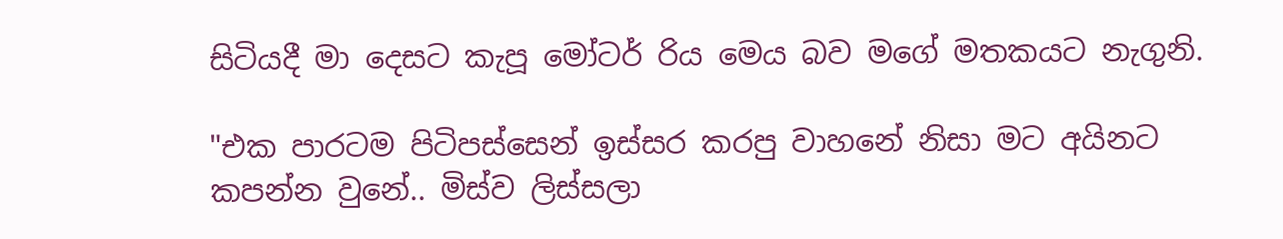සිටියදී මා දෙසට කැපූ මෝටර් රිය මෙය බව මගේ මතකයට නැගුනි.

"එක පාරටම පිටිපස්සෙන් ඉස්සර කරපු වාහනේ නිසා මට අයිනට කපන්න වුනේ.. මිස්ව ලිස්සලා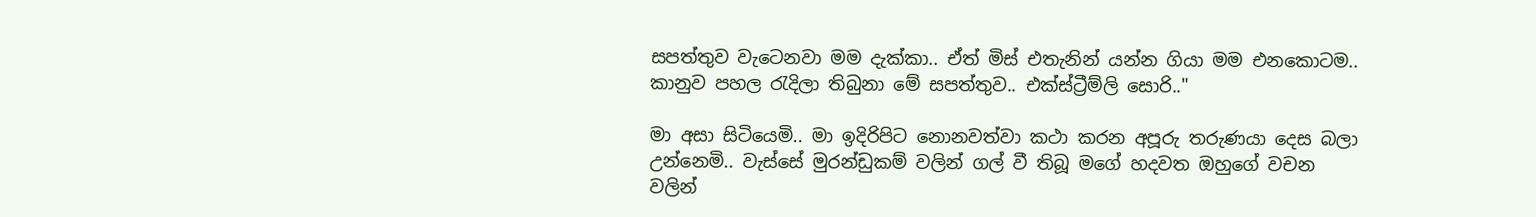සපත්තුව වැටෙනවා මම දැක්කා.. ඒත් මිස් එතැනින් යන්න ගියා මම එනකොටම.. කානුව පහල රැදිලා තිබුනා මේ සපත්තුව.. එක්ස්ට්‍රීම්ලි සොරි.."

මා අසා සිටියෙමි.. මා ඉදිරිපිට නොනවත්වා කථා කරන අපූරු තරුණයා දෙස බලා උන්නෙමි.. වැස්සේ මුරන්ඩුකම් වලින් ගල් වී තිබූ මගේ හදවත ඔහුගේ වචන වලින්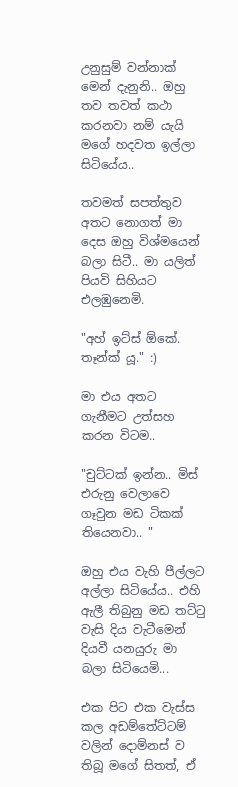උනුසුම් වන්නාක් මෙන් දැනුනි.. ඔහු තව තවත් කථා කරනවා නම් යැයි මගේ හදවත ඉල්ලා සිටියේය..

තවමත් සපත්තුව අතට නොගත් මා දෙස ඔහු විශ්මයෙන් බලා සිටී.. මා යලිත් පියවි සිහියට එලඹුනෙමි.

"අහ් ඉට්ස් ඕකේ. තෑන්ක්‍ යූ." :)

මා එය අතට ගැනීමට උත්සහ කරන විටම..

"චුට්ටක් ඉන්න.. මිස් එරුනු වෙලාවෙ ගෑවුන මඩ ටිකක් තියෙනවා.. "

ඔහු එය වැහි පීල්ලට අල්ලා සිටියේය.. එහි ඇලී තිබුනු මඩ තට්ටු වැසි දිය වැටීමෙන් දියවී යනයුරු මා බලා සිටියෙමි...

එක පිට එක වැස්ස කල අඩම්තේට්ටම් වලින් දොම්නස් ව තිබූ මගේ සිතත්, ඒ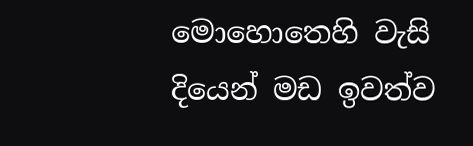මොහොතෙහි වැසි දියෙන් මඩ ඉවත්ව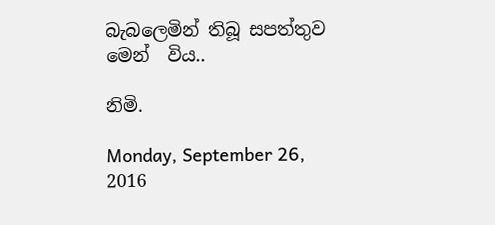බැබලෙමින් තිබූ සපත්තුව මෙන්  විය..

නිමි.

Monday, September 26, 2016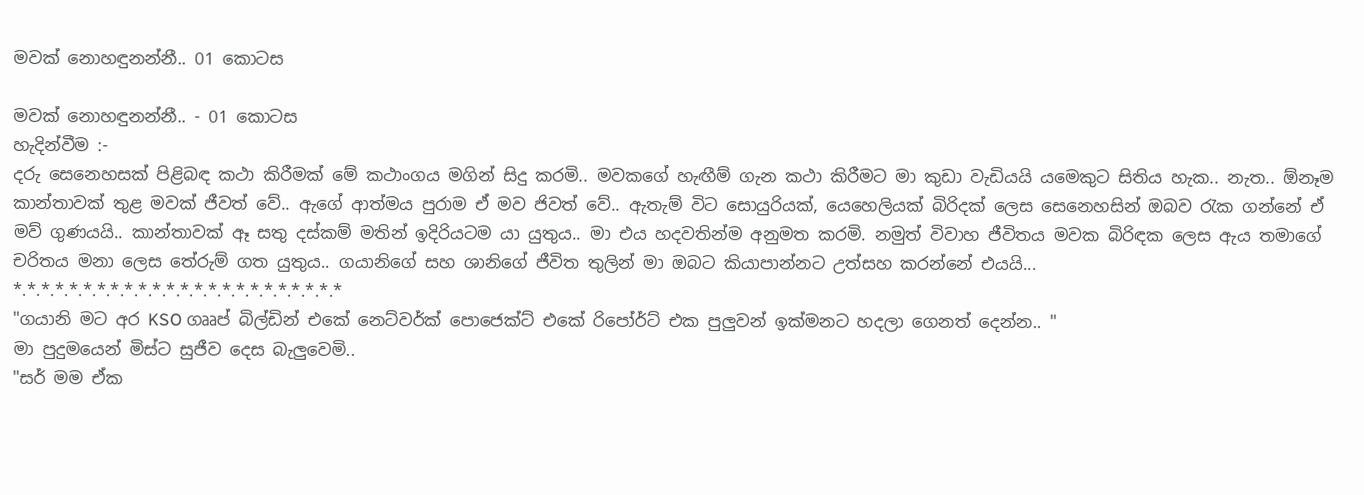මවක් නොහඳුනන්නී.. 01 කොටස

මවක් නොහඳුනන්නී.. - 01 කොටස
හැදින්වීම :-
දරු සෙනෙහසක් පිළිබඳ කථා කිරීමක් මේ කථාංගය මගින් සිදු කරමි.. මවකගේ හැඟීම් ගැන කථා කිරීමට මා කුඩා වැඩියයි යමෙකුට සිතිය හැක.. නැත.. ඕනෑම කාන්තාවක් තුළ මවක් ජීවත් වේ.. ඇගේ ආත්මය පුරාම ඒ මව ජිවත් වේ.. ඇතැම් විට සොයුරියක්, යෙහෙලියක් බිරිදක් ලෙස සෙනෙහසින් ඔබව රැක ගන්නේ ඒ මව් ගුණයයි.. කාන්තාවක් ඈ සතු දස්කම් මතින් ඉදිරියටම යා යුතුය.. මා එය හදවතින්ම අනුමත කරමි. නමුත් විවාහ ජීවිතය මවක බිරිඳක ලෙස ඇය තමාගේ චරිතය මනා ලෙස තේරුම් ගත යුතුය.. ගයානිගේ සහ ශානිගේ ජීවිත තුලින් මා ඔබට කියාපාන්නට උත්සහ කරන්නේ එයයි...
*.*.*.*.*.*.*.*.*.*.*.*.*.*.*.*.*.*.*.*.*.*.*.*
"ගයානි මට අර KSO ගෲප් බිල්ඩින් එකේ නෙට්වර්ක් පොජෙක්ට් එකේ රිපෝර්ට් එක පුලුවන් ඉක්මනට හදලා ගෙනත් දෙන්න.. "
මා පුදුමයෙන් මිස්ට සුජීව දෙස බැලුවෙමි..
"සර් මම ඒක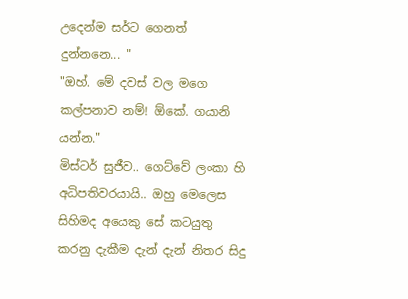උදෙන්ම සර්ට ගෙනත් දුන්නනෙ... "
"ඔහ්. මේ දවස් වල මගෙ කල්පනාව නම්! ඕකේ. ගයානි යන්න."
මිස්ටර් සුජීව.. ගෙට්වේ ලංකා හි අධිපතිවරයායි.. ඔහු මෙලෙස සිහිමද අයෙකු සේ කටයුතු කරනු දැකීම දැන් දැන් නිතර සිදු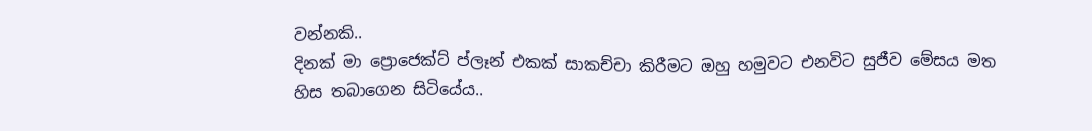වන්නකි..
දිනක් මා ප්‍රොජෙක්ට් ප්ලෑන් එකක් සාකච්චා කිරීමට ඔහු හමුවට එනවිට සුජීව මේසය මත හිස තබාගෙන සිටියේය..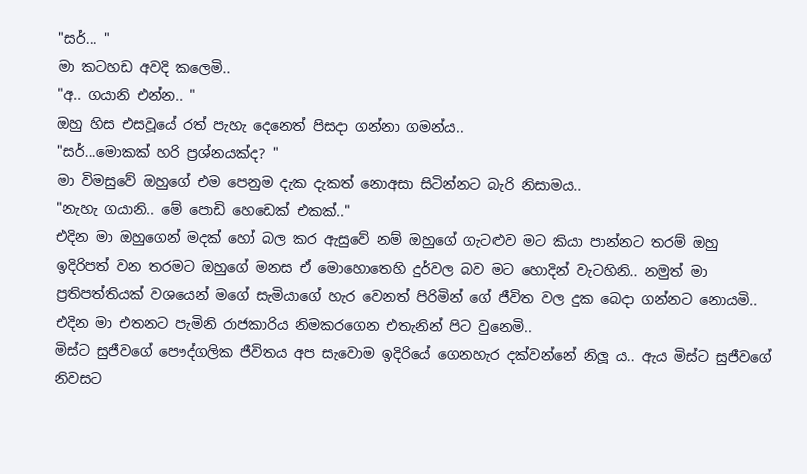"සර්... "
මා කටහඩ අවදි කලෙමි..
"අ.. ගයානි එන්න.. "
ඔහු හිස එසවූයේ රත් පැහැ දෙනෙත් පිසදා ගන්නා ගමන්ය..
"සර්...මොකක් හරි ප්‍රශ්නයක්ද? "
මා විමසුවේ ඔහුගේ එම පෙනුම දැක දැකත් නොඅසා සිටින්නට බැරි නිසාමය..
"නැහැ ගයානි.. මේ පොඩි හෙඩෙක් එකක්.."
එදින මා ඔහුගෙන් මදක් හෝ බල කර ඇසුවේ නම් ඔහුගේ ගැටළුව මට කියා පාන්නට තරම් ඔහු ඉදිරිපත් වන තරමට ඔහුගේ මනස ඒ මොහොතෙහි දුර්වල බව මට හොදින් වැටහිනි.. නමුත් මා ප්‍රතිපත්තියක් වශයෙන් මගේ සැමියාගේ හැර වෙනත් පිරිමින් ගේ ජීවිත වල දුක බෙදා ගන්නට නොයමි.. එදින මා එතනට පැමිනි රාජකාරිය නිමකරගෙන එතැනින් පිට වුනෙමි..
මිස්ට සුජීවගේ පෞද්ගලික ජීවිතය අප සැවොම ඉදිරියේ ගෙනහැර දක්වන්නේ නිලූ ය.. ඇය මිස්ට සුජීවගේ නිවසට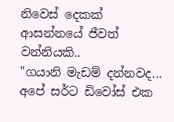නිවෙස් දෙකක් ආසන්නයේ ජීවත් වන්නියකි..
"ගයානි මැඩම් දන්නවද... අපේ සර්ට ඩිවෝස් එක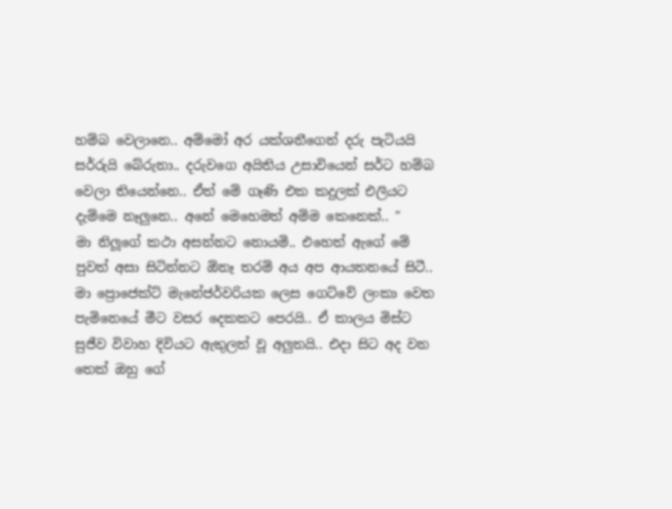හම්බ වෙලානෙ.. අම්මෝ අර යක්ශනීගෙන් දරු පැටියයි සර්රුයි බේරුනා.. දරුවගෙ අයිතිය උසාවියෙන් සර්ට හම්බ වෙලා තියෙන්නෙ.. ඒත් මේ ගෑණි එක කදුලක් එලියට දැම්මෙ නෑලුනෙ.. අනේ මෙහෙමත් අම්ම කෙනෙක්.. "
මා නිලූගේ කථා අසන්නට නොයමි.. එහෙත් ඇගේ මේ පුවත් අසා සිටින්නට ඕනෑ තරම් අය අප ආයතනයේ සිටී..
මා ප්‍රොජෙක්ට් මැනේජර්වරියක ලෙස ගෙට්වේ ලංකා වෙත පැමිනෙයේ මීට වසර දෙකකට පෙරයි.. ඒ කාලය මිස්ට සුජීව විවාහ දිවියට ඇතුලත් වූ අලුතයි.. එදා සිට අද වන තෙක් ඔහු ගේ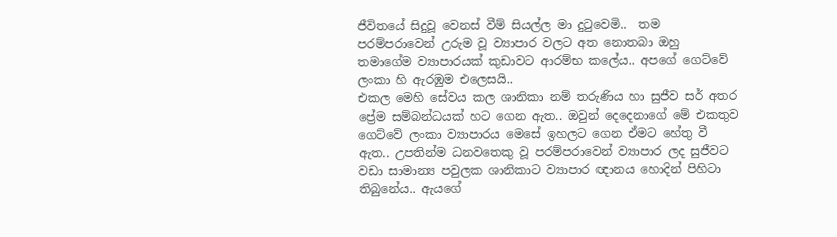ජීවිතයේ සිදුවූ වෙනස් වීම් සියල්ල මා දුටුවෙමි..  තම පරම්පරාවෙන් උරුම වූ ව්‍යාපාර වලට අත නොතබා ඔහු තමාගේම ව්‍යාපාරයක් කුඩාවට ආරම්භ කලේය.. අපගේ ගෙට්වේ ලංකා හි ඇරඹුම එලෙසයි..
එකල මෙහි සේවය කල ශානිකා නම් තරුණිය හා සුජීව සර් අතර ප්‍රේම සම්බන්ධයක් හට ගෙන ඇත.. ඔවුන් දෙදෙනාගේ මේ එකතුව ගෙට්වේ ලංකා ව්‍යාපාරය මෙසේ ඉහලට ගෙන ඒමට හේතු වී ඇත.. උපතින්ම ධනවතෙකු වූ පරම්පරාවෙන් ව්‍යාපාර ලද සුජීවට වඩා සාමාන්‍ය පවුලක ශානිකාට ව්‍යාපාර ඥානය හොදින් පිහිටා තිබුනේය.. ඇයගේ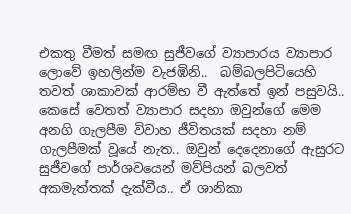එකතු වීමත් සමඟ සුජීවගේ ව්‍යාපාරය ව්‍යාපාර ලොවේ ඉහලින්ම වැජඹිනි..  බම්බලපිටියෙහි තවත් ශාකාවක් ආරම්භ වී ඇත්තේ ඉන් පසුවයි..
කෙසේ වෙතත් ව්‍යාපාර සදහා ඔවුන්ගේ මෙම අනගි ගැලපීම විවාහ ජීවිතයක් සදහා නම් ගැලපීමක් වූයේ නැත.. ඔවුන් දෙදෙනාගේ ඇසුරට සුජීවගේ පාර්ශවයෙන් මව්පියන් බලවත් අකමැත්තක් දැක්වීය.. ඒ ශානිකා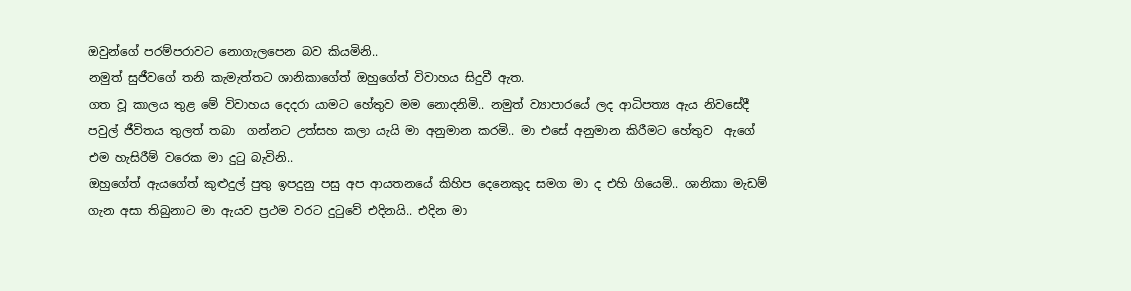ඔවුන්ගේ පරම්පරාවට නොගැලපෙන බව කියමිනි..
නමුත් සුජීවගේ තනි කැමැත්තට ශානිකාගේත් ඔහුගේත් විවාහය සිදුවී ඇත.
ගත වූ කාලය තුළ මේ විවාහය දෙදරා යාමට හේතුව මම නොදනිමි.. නමුත් ව්‍යාපාරයේ ලද ආධිපත්‍ය ඇය නිවසේදී පවුල් ජීවිතය තුලත් තබා  ගන්නට උත්සහ කලා යැයි මා අනුමාන කරමි.. මා එසේ අනුමාන කිරීමට හේතුව  ඇගේ එම හැසිරීම් වරෙක මා දුටු බැවිනි..
ඔහුගේත් ඇයගේත් කුළුදුල් පුතු ඉපදුනු පසු අප ආයතනයේ කිහිප දෙනෙකුද සමග මා ද එහි ගියෙමි.. ශානිකා මැඩම් ගැන අසා තිබුනාට මා ඇයව ප්‍රථම වරට දුටුවේ එදිනයි.. එදින මා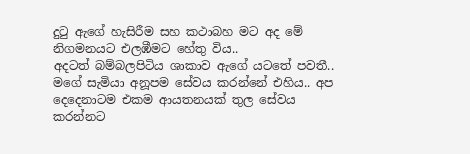දුටු ඇගේ හැසිරීම සහ කථාබහ මට අද මේ නිගමනයට එලඹීමට හේතු විය..
අදටත් බම්බලපිටිය ශාකාව ඇගේ යටතේ පවතී.. මගේ සැමියා අනූපම සේවය කරන්නේ එහිය.. අප දෙදෙනාටම එකම ආයතනයක් තුල සේවය කරන්නට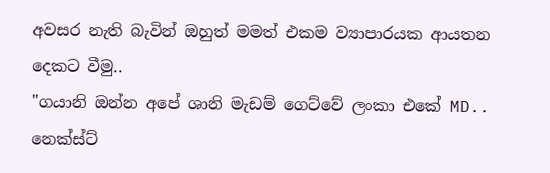අවසර නැති බැවින් ඔහුත් මමත් එකම ව්‍යාපාරයක ආයතන දෙකට වීමු..
"ගයානි ඔන්න අපේ ශානි මැඩම් ගෙට්වේ ලංකා එකේ MD.. නෙක්ස්ට්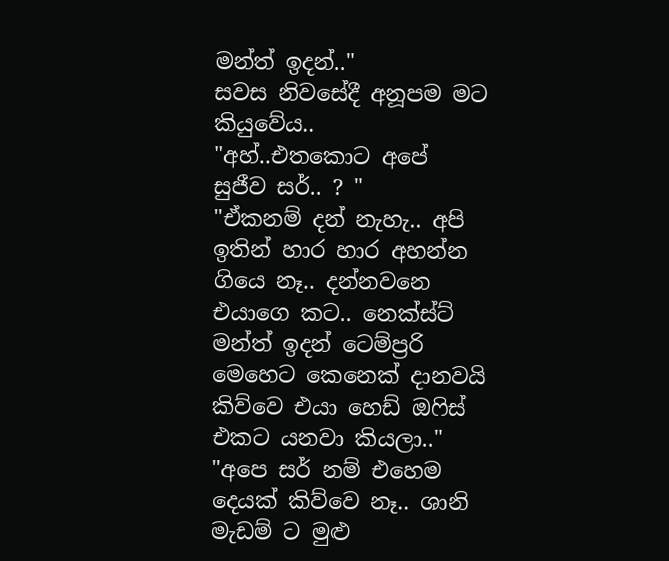මන්ත් ඉදන්.."
සවස නිවසේදී අනූපම මට කියුවේය..
"අහ්..එතකොට අපේ සුජීව සර්.. ? "
"ඒකනම් දන් නැහැ.. අපි ඉතින් හාර හාර අහන්න ගියෙ නෑ.. දන්නවනෙ එයාගෙ කට.. නෙක්ස්ට් මන්ත් ඉදන් ටෙම්ප්‍රරි  මෙහෙට කෙනෙක් දානවයි කිව්වෙ එයා හෙඩ් ඔෆිස්  එකට යනවා කියලා.."
"අපෙ සර් නම් එහෙම දෙයක් කිව්වෙ නෑ.. ශානි මැඩම් ට මුළු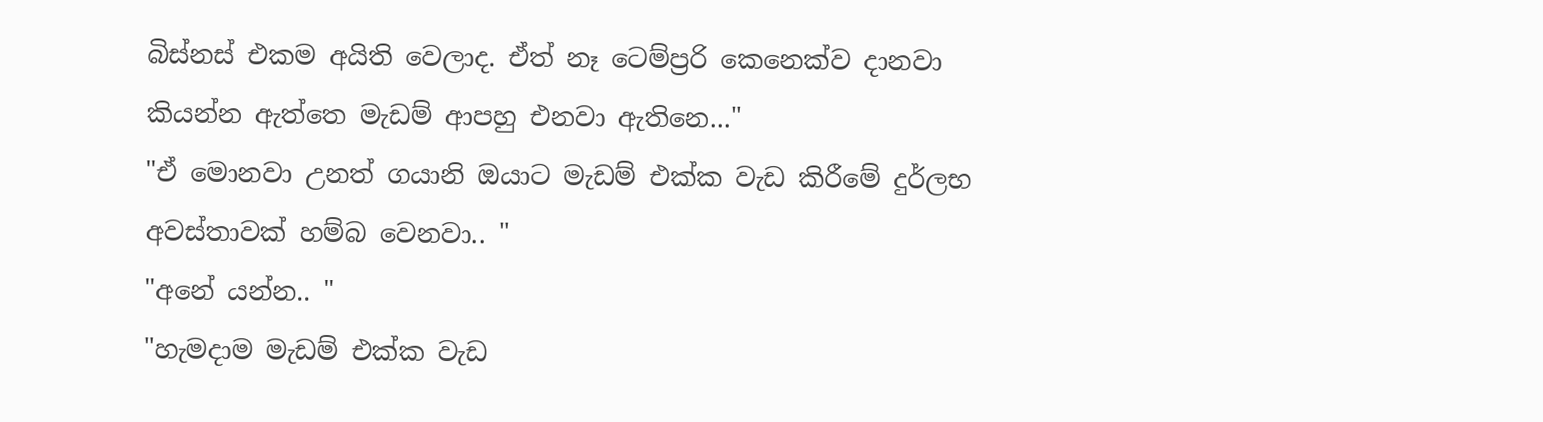බිස්නස් එකම අයිති වෙලාද. ඒත් නෑ ටෙම්ප්‍රරි කෙනෙක්ව දානවා කියන්න ඇත්තෙ මැඩම් ආපහු එනවා ඇතිනෙ..."
"ඒ මොනවා උනත් ගයානි ඔයාට මැඩම් එක්ක වැඩ කිරීමේ දුර්ලභ අවස්තාවක් හම්බ වෙනවා.. "
"අනේ යන්න.. "
"හැමදාම මැඩම් එක්ක වැඩ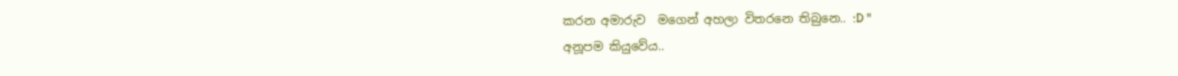කරන අමාරුව  මගෙන් අහලා විතරනෙ තිබුනෙ.. :D "
අනූපම කියුවේය..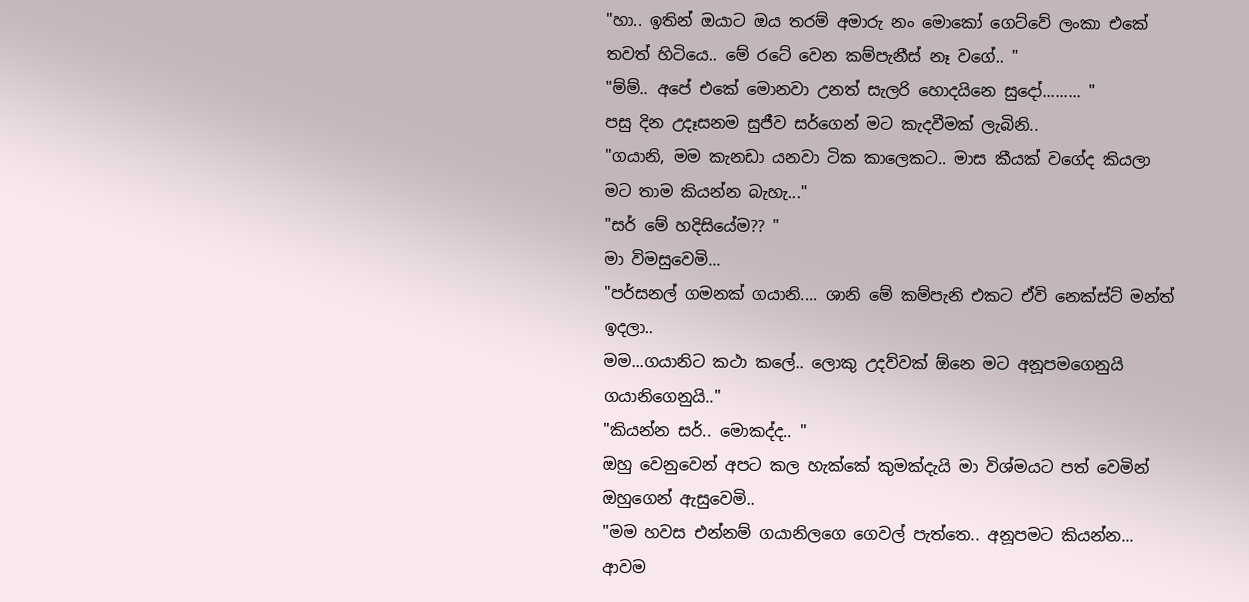"හා.. ඉතින් ඔයාට ඔය තරම් අමාරු නං මොකෝ ගෙට්වේ ලංකා එකේ තවත් හිටියෙ.. මේ රටේ වෙන කම්පැනීස් නෑ වගේ.. "
"ම්ම්.. අපේ එකේ මොනවා උනත් සැලරි හොදයිනෙ සුදෝ......... "
පසු දින උදෑසනම සුජීව සර්ගෙන් මට කැදවීමක් ලැබිනි..
"ගයානි, මම කැනඩා යනවා ටික කාලෙකට.. මාස කීයක් වගේද කියලා මට තාම කියන්න බැහැ..."
"සර් මේ හදිසියේම?? "
මා විමසුවෙමි...
"පර්සනල් ගමනක් ගයානි.... ශානි මේ කම්පැනි එකට ඒවි නෙක්ස්ට් මන්ත් ඉදලා..
මම...ගයානිට කථා කලේ.. ලොකු උදව්වක් ඕනෙ මට අනූපමගෙනුයි ගයානිගෙනුයි.."
"කියන්න සර්.. මොකද්ද.. "
ඔහු වෙනුවෙන් අපට කල හැක්කේ කුමක්දැයි මා විශ්මයට පත් වෙමින් ඔහුගෙන් ඇසුවෙමි..
"මම හවස එන්නම් ගයානිලගෙ ගෙවල් පැත්තෙ.. අනූපමට කියන්න... ආවම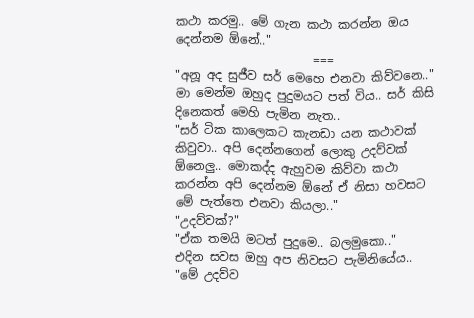කථා කරමු.. මේ ගැන කථා කරන්න ඔය දෙන්නම ඕනේ.."
                       ===
"අනූ අද සුජීව සර් මෙහෙ එනවා කිව්වනෙ.."
මා මෙන්ම ඔහුද පුදුමයට පත් විය.. සර් කිසි දිනෙකත් මෙහි පැමින නැත..
"සර් ටික කාලෙකට කැනඩා යන කථාවක් කිවුවා.. අපි දෙන්නගෙන් ලොකු උදව්වක් ඕනෙලු.. මොකද්ද ඇහුවම කිව්වා කථා කරන්න අපි දෙන්නම ඕනේ ඒ නිසා හවසට මේ පැත්තෙ එනවා කියලා.."
"උදව්වක්?"
"ඒක තමයි මටත් පුදුමෙ.. බලමුකො.."
එදින සවස ඔහු අප නිවසට පැමිනියේය..
"මේ උදව්ව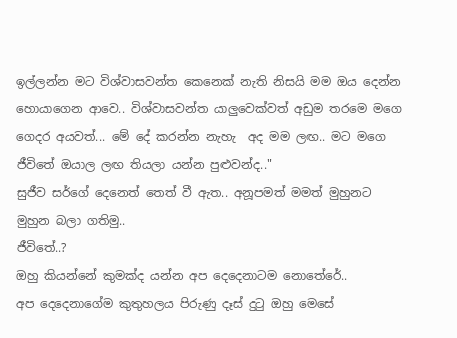ඉල්ලන්න මට විශ්වාසවන්ත කෙනෙක් නැති නිසයි මම ඔය දෙන්න හොයාගෙන ආවෙ.. විශ්වාසවන්ත යාලුවෙක්වත් අඩුම තරමෙ මගෙ ගෙදර අයවත්... මේ දේ කරන්න නැහැ  අද මම ලඟ.. මට මගෙ ජීවිතේ ඔයාල ලඟ තියලා යන්න පුළුවන්ද.."
සුජීව සර්ගේ දෙනෙත් තෙත් වී ඇත.. අනූපමත් මමත් මුහුනට මුහුන බලා ගතිමු..
ජීවිතේ..?
ඔහු කියන්නේ කුමක්ද යන්න අප දෙදෙනාටම නොතේරේ..
අප දෙදෙනාගේම කුතුහලය පිරුණු දෑස් දුටු ඔහු මෙසේ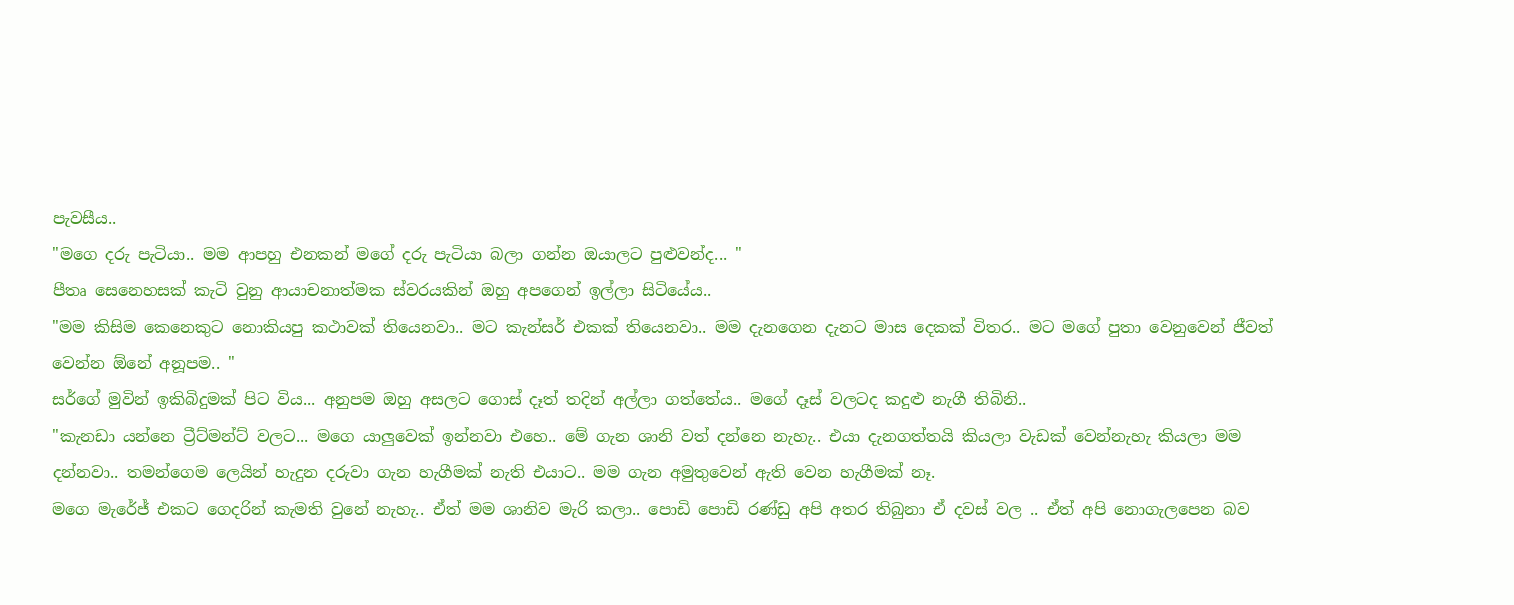පැවසීය..
"මගෙ දරු පැටියා.. මම ආපහු එනකන් මගේ දරු පැටියා බලා ගන්න ඔයාලට පුළුවන්ද... "
පීතෘ සෙනෙහසක් කැටි වුනු ආයාචනාත්මක ස්වරයකින් ඔහු අපගෙන් ඉල්ලා සිටියේය..
"මම කිසිම කෙනෙකුට නොකියපු කථාවක් තියෙනවා.. මට කැන්සර් එකක් තියෙනවා.. මම දැනගෙන දැනට මාස දෙකක් විතර.. මට මගේ පුතා වෙනුවෙන් ජීවත් වෙන්න ඕනේ අනූපම.. "
සර්ගේ මුවින් ඉකිබිදුමක් පිට විය... අනුපම ඔහු අසලට ගොස් දෑත් තදින් අල්ලා ගත්තේය.. මගේ දෑස් වලටද කදුළු නැගී තිබිනි..
"කැනඩා යන්නෙ ට්‍රීට්මන්ට් වලට... මගෙ යාලුවෙක් ඉන්නවා එහෙ.. මේ ගැන ශානි වත් දන්නෙ නැහැ.. එයා දැනගත්තයි කියලා වැඩක් වෙන්නැහැ කියලා මම දන්නවා.. තමන්ගෙම ලෙයින් හැදුන දරුවා ගැන හැගීමක් නැති එයාට.. මම ගැන අමුතුවෙන් ඇති වෙන හැගීමක් නෑ.
මගෙ මැරේජ් එකට ගෙදරින් කැමති වුනේ නැහැ.. ඒත් මම ශානිව මැරි කලා.. පොඩි පොඩි රණ්ඩු අපි අතර තිබුනා ඒ දවස් වල .. ඒත් අපි නොගැලපෙන බව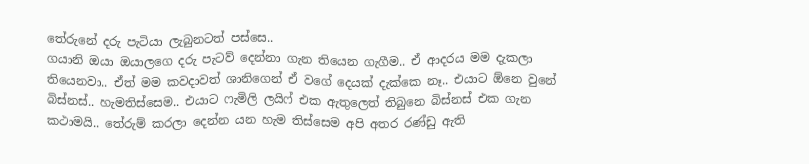තේරුනේ දරු පැටියා ලැබුනටත් පස්සෙ..
ගයානි ඔයා ඔයාලගෙ දරු පැටව් දෙන්නා ගැන තියෙන ගැගීම.. ඒ ආදරය මම දැකලා තියෙනවා.. ඒත් මම කවදාවත් ශානිගෙන් ඒ වගේ දෙයක් දැක්කෙ නෑ.. එයාට ඕනෙ වුනේ බිස්නස්.. හැමතිස්සෙම.. එයාට ෆැමිලි ලයිෆ් එක ඇතුලෙත් තිබුනෙ බිස්නස් එක ගැන කථාමයි.. තේරුම් කරලා දෙන්න යන හැම තිස්සෙම අපි අතර රණ්ඩු ඇති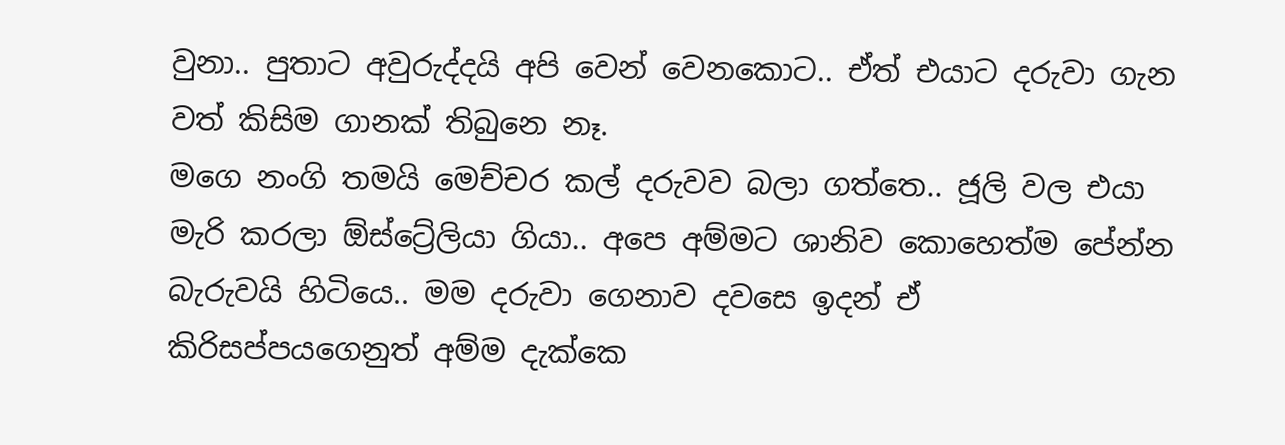වුනා.. පුතාට අවුරුද්දයි අපි වෙන් වෙනකොට.. ඒත් එයාට දරුවා ගැන වත් කිසිම ගානක් තිබුනෙ නෑ.
මගෙ නංගි තමයි මෙච්චර කල් දරුවව බලා ගත්තෙ.. ජූලි වල එයා මැරි කරලා ඕස්ට්‍රේලියා ගියා.. අපෙ අම්මට ශානිව කොහෙත්ම පේන්න බැරුවයි හිටියෙ.. මම දරුවා ගෙනාව දවසෙ ඉදන් ඒ කිරිසප්පයගෙනුත් අම්ම දැක්කෙ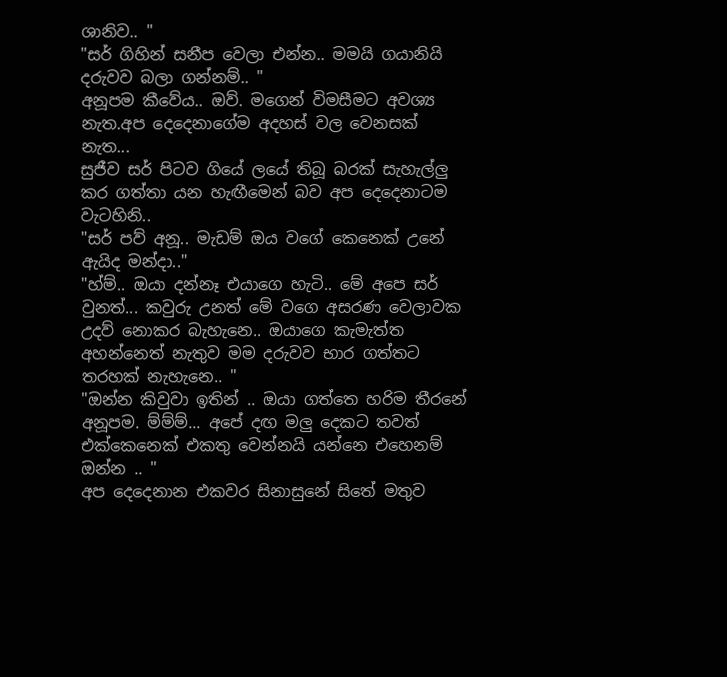ශානිව.. "
"සර් ගිහින් සනීප වෙලා එන්න.. මමයි ගයානියි දරුවව බලා ගන්නම්.. "
අනූපම කීවේය.. ඔව්. මගෙන් විමසීමට අවශ්‍ය නැත.අප දෙදෙනාගේම අදහස් වල වෙනසක් නැත...
සුජීව සර් පිටව ගියේ ලයේ තිබූ බරක් සැහැල්ලු කර ගත්තා යන හැඟීමෙන් බව අප දෙදෙනාටම වැටහිනි..
"සර් පව් අනූ.. මැඩම් ඔය වගේ කෙනෙක් උනේ ඇයිද මන්දා.."
"හ්ම්.. ඔයා දන්නෑ එයාගෙ හැටි.. මේ අපෙ සර් වුනත්... කවුරු උනත් මේ වගෙ අසරණ වෙලාවක උදව් නොකර බැහැනෙ.. ඔයාගෙ කැමැත්ත අහන්නෙත් නැතුව මම දරුවව භාර ගත්තට තරහක් නැහැනෙ.. "
"ඔන්න කිවුවා ඉතින් .. ඔයා ගත්තෙ හරිම තීරනේ අනූපම. ම්ම්ම්... අපේ දඟ මලු දෙකට තවත් එක්කෙනෙක් එකතු වෙන්නයි යන්නෙ එහෙනම් ඔන්න .. "
අප දෙදෙනාන එකවර සිනාසුනේ සිතේ මතුව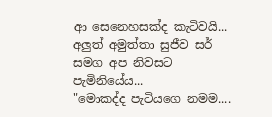ආ සෙනෙහසක්ද කැටිවයි...
අලුත් අමුත්තා සුජීව සර් සමග අප නිවසට පැමිනියේය...
"මොකද්ද පැටියගෙ නමම....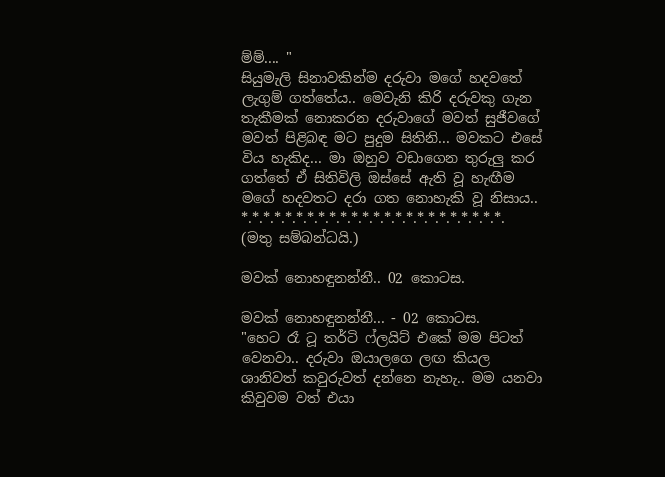ම්ම්.... "
සියුමැලි සිනාවකින්ම දරුවා මගේ හදවතේ ලැගුම් ගත්තේය.. මෙවැනි කිරි දරුවකු ගැන තැකීමක් නොකරන දරුවාගේ මවත් සුජීවගේ මවත් පිළිබඳ මට පුදුම සිතිනි... මවකට එසේ විය හැකිද... මා ඔහුව වඩාගෙන තුරුලු කර ගත්තේ ඒ සිතිවිලි ඔස්සේ ඇති වූ හැඟීම මගේ හදවතට දරා ගත නොහැකි වූ නිසාය..
*.*.*.*.*.*.*.*.*.*.*.*.*.*.*.*.*.*.*.*.*.*.*.*.
(මතු සම්බන්ධයි.)

මවක් නොහඳුනන්නී.. 02 කොටස.

මවක් නොහඳුනන්නී... - 02 කොටස.
"හෙට රෑ ටූ තර්ටි ෆ්ලයිට් එකේ මම පිටත් වෙනවා.. දරුවා ඔයාලගෙ ලඟ කියල  ශානිවත් කවුරුවත් දන්නෙ නැහැ.. මම යනවා කිවුවම වත් එයා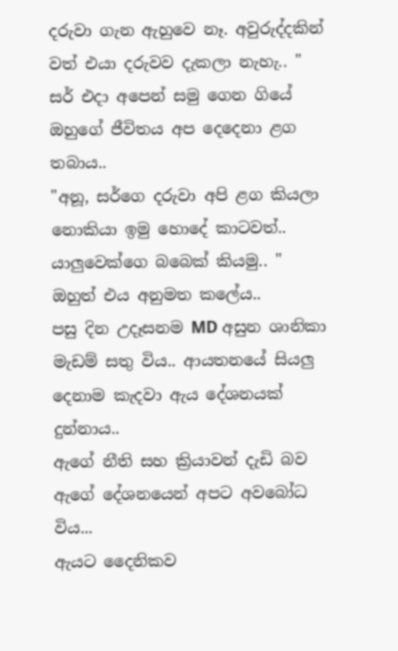දරුවා ගැන ඇහුවෙ නෑ. අවුරුද්දකින් වත් එයා දරුවව දැකලා නැහැ.. "
සර් එදා අපෙන් සමු ගෙන ගියේ  ඔහුගේ ජීවිතය අප දෙදෙනා ළග තබාය..
"අනූ, සර්ගෙ දරුවා අපි ළග කියලා නොකියා ඉමු හොදේ කාටවත්.. යාලුවෙක්ගෙ බබෙක් කියමු.. "
ඔහුත් එය අනුමත කලේය..
පසු දින උදෑසනම MD අසුන ශානිකා මැඩම් සතු විය.. ආයතනයේ සියලු දෙනාම කැදවා ඇය දේශනයක් දුන්නාය..
ඇගේ නීති සහ ක්‍රියාවන් දැඩි බව ඇගේ දේශනයෙන් අපට අවබෝධ විය...
ඇයට දෛනිකව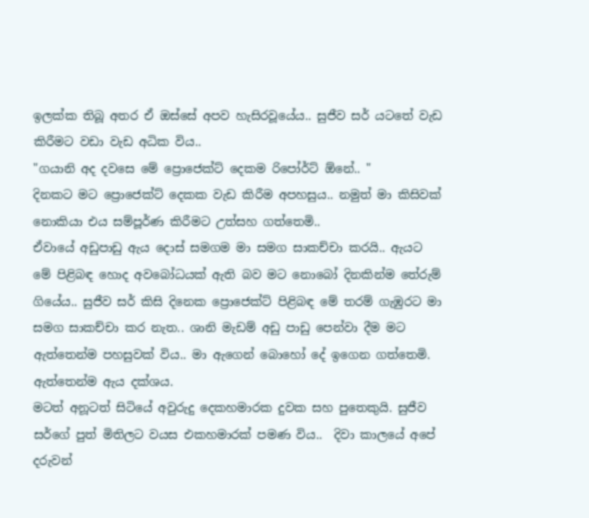ඉලක්ක තිබූ අතර ඒ ඔස්සේ අපව හැසිරවූයේය.. සුජීව සර් යටතේ වැඩ කිරීමට වඩා වැඩ අධික විය..
"ගයානි අද දවසෙ මේ ප්‍රොජෙක්ට් දෙකම රිපෝර්ට් ඕනේ.. "
දිනකට මට ප්‍රොජෙක්ට් දෙකක වැඩ කිරීම අපහසුය.. නමුත් මා කිසිවක් නොකියා එය සම්පූර්ණ කිරීමට උත්සහ ගත්තෙමි..
ඒවායේ අඩුපාඩු ඇය දොස් සමගම මා සමග සාකච්චා කරයි.. ඇයට මේ පිළිබඳ හොද අවබෝධයක් ඇති බව මට නොබෝ දිනකින්ම තේරුම් ගියේය.. සුජීව සර් කිසි දිනෙක ප්‍රොජෙක්ට් පිළිබඳ මේ තරම් ගැඹුරට මා සමග සාකච්චා කර නැත.. ශානි මැඩම් අඩු පාඩු පෙන්වා දීම මට ඇත්තෙන්ම පහසුවක් විය.. මා ඇගෙන් බොහෝ දේ ඉගෙන ගත්තෙමි. ඇත්තෙන්ම ඇය දක්ශය.
මටත් අනූටත් සිටියේ අවුරුදු දෙකහමාරක දුවක සහ පුතෙකුයි. සුජීව සර්ගේ පුත් මිතිලට වයස එකහමාරක් පමණ විය..  දිවා කාලයේ අපේ දරුවන්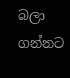බලා ගන්නට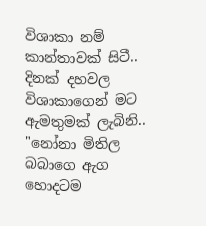විශාකා නම් කාන්තාවක් සිටී..
දිනක් දහවල විශාකාගෙන් මට ඇමතුමක් ලැබිනි..
"නෝනා මිතිල බබාගෙ ඇග හොදටම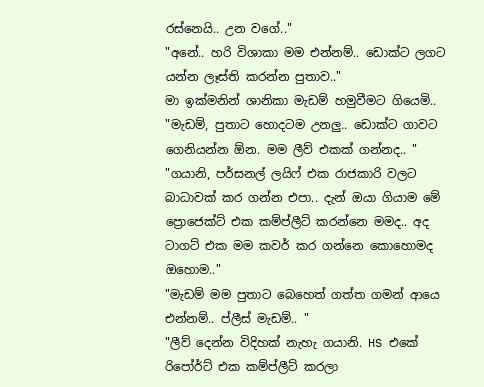රස්නෙයි.. උන වගේ.."
"අනේ.. හරි විශාකා මම එන්නම්.. ඩොක්ට ලගට යන්න ලෑස්ති කරන්න පුතාව.."
මා ඉක්මනින් ශානිකා මැඩම් හමුවීමට ගියෙමි..
"මැඩම්, පුතාට හොදටම උනලු.. ඩොක්ට ගාවට ගෙනියන්න ඕන. මම ලීව් එකක් ගන්නද.. "
"ගයානි, පර්සනල් ලයිෆ් එක රාජකාරි වලට බාධාවක් කර ගන්න එපා.. දැන් ඔයා ගියාම මේ ප්‍රොජෙක්ට් එක කම්ප්ලීට් කරන්නෙ මමද.. අද ටාගට් එක මම කවර් කර ගන්නෙ කොහොමද ඔහොම.."
"මැඩම් මම පුතාට බෙහෙත් ගත්ත ගමන් ආයෙ එන්නම්.. ප්ලීස් මැඩම්.. "
"ලීව් දෙන්න විදිහක් නැහැ ගයානි. HS එකේ රිපෝර්ට් එක කම්ප්ලීට් කරලා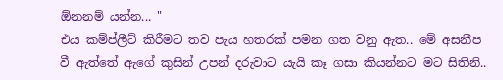ඕනනම් යන්න... "
එය කම්ප්ලීට් කිරීමට තව පැය හතරක් පමන ගත වනු ඇත.. මේ අසනීප වී ඇත්තේ ඇගේ කුසින් උපන් දරුවාට යැයි කෑ ගසා කියන්නට මට සිතිනි..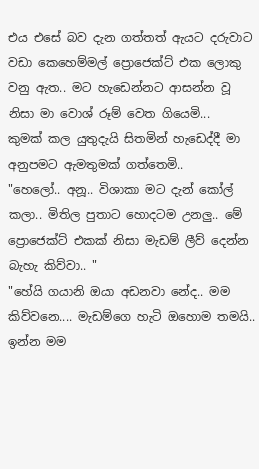එය එසේ බව දැන ගත්තත් ඇයට දරුවාට වඩා කෙහෙම්මල් ප්‍රොජෙක්ට් එක ලොකු වනු ඇත.. මට හැඩෙන්නට ආසන්න වූ නිසා මා වොශ් රූම් වෙත ගියෙමි...
කුමක් කල යුතුදැයි සිතමින් හැඩෙද්දී මා අනුපමට ඇමතුමක් ගත්තෙමි..
"හෙලෝ.. අනූ.. විශාකා මට දැන් කෝල් කලා.. මිතිල පුතාට හොදටම උනලු.. මේ ප්‍රොජෙක්ට් එකක් නිසා මැඩම් ලීව් දෙන්න බැහැ කිව්වා.. "
"හේයි ගයානි ඔයා අඩනවා නේද.. මම කිව්වනෙ.... මැඩම්ගෙ හැටි ඔහොම තමයි.. ඉන්න මම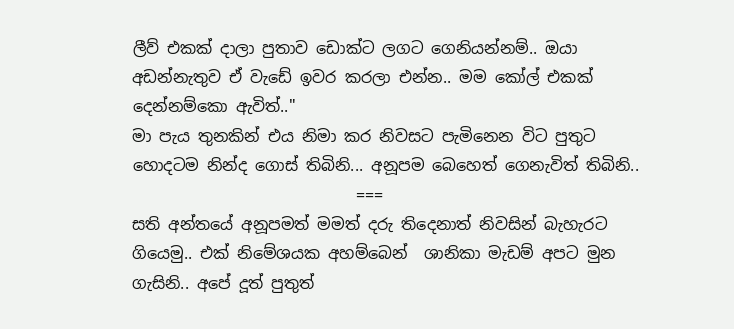ලීව් එකක් දාලා පුතාව ඩොක්ට ලගට ගෙනියන්නම්.. ඔයා අඩන්නැතුව ඒ වැඩේ ඉවර කරලා එන්න.. මම කෝල් එකක් දෙන්නම්කො ඇවිත්.."
මා පැය තුනකින් එය නිමා කර නිවසට පැමිනෙන විට පුතුට හොදටම නින්ද ගොස් තිබිනි... අනූපම බෙහෙත් ගෙනැවිත් තිබිනි..
                            ===
සති අන්තයේ අනූපමත් මමත් දරු තිදෙනාත් නිවසින් බැහැරට ගියෙමු.. එක් නිමේශයක අහම්බෙන්  ශානිකා මැඩම් අපට මුන ගැසිනි.. අපේ දූත් පුතුත්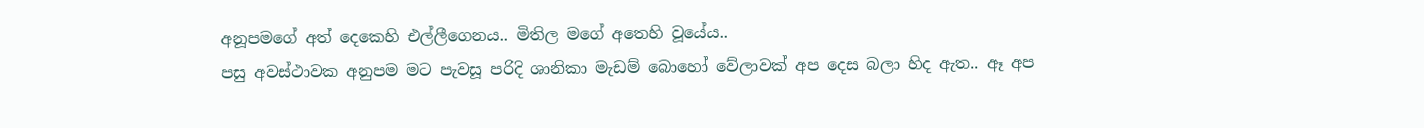අනූපමගේ අත් දෙකෙහි එල්ලීගෙනය.. මිතිල මගේ අතෙහි වූයේය..
පසු අවස්ථාවක අනුපම මට පැවසූ පරිදි ශානිකා මැඩම් බොහෝ වේලාවක් අප දෙස බලා හිද ඇත.. ඈ අප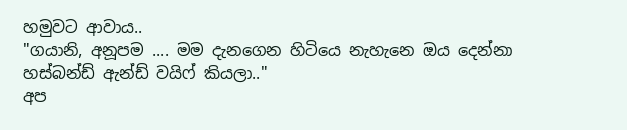හමුවට ආවාය..
"ගයානි, අනූපම .... මම දැනගෙන හිටියෙ නැහැනෙ ඔය දෙන්නා හස්බන්ඩ් ඇන්ඩ් වයිෆ් කියලා.."
අප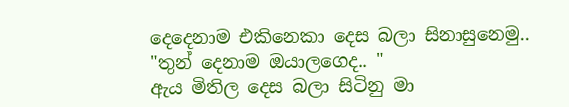දෙදෙනාම එකිනෙකා දෙස බලා සිනාසුනෙමු..
"තුන් දෙනාම ඔයාලගෙද.. "
ඇය මිතිල දෙස බලා සිටිනු මා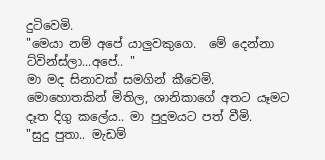දුටිවෙමි.
"මෙයා නම් අපේ යාලුවකුගෙ.  මේ දෙන්නා ට්වින්ස්ලා...අපේ.. "
මා මද සිනාවක් සමගින් කීවෙමි.
මොහොතකින් මිතිල, ශානිකාගේ අතට යෑමට දෑත දිගු කලේය.. මා පුදුමයට පත් වීමි.
"සුදු පුතා.. මැඩම්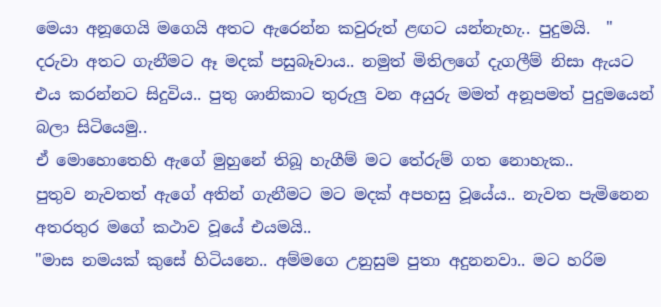මෙයා අනූගෙයි මගෙයි අතට ඇරෙන්න කවුරුත් ළඟට යන්නැහැ.. පුදුමයි.  "
දරුවා අතට ගැනීමට ඈ මදක් පසුබෑවාය.. නමුත් මිතිලගේ දැගලීම් නිසා ඇයට එය කරන්නට සිදුවිය.. පුතු ශානිකාට තුරුලු වන අයුරු මමත් අනූපමත් පුදුමයෙන් බලා සිටියෙමු..
ඒ මොහොතෙහි ඇගේ මුහුනේ තිබූ හැගීම් මට තේරුම් ගත නොහැක..
පුතුව නැවතත් ඇගේ අතින් ගැනීමට මට මදක් අපහසු වූයේය.. නැවත පැමිනෙන අතරතුර මගේ කථාව වූයේ එයමයි..
"මාස නමයක් කුසේ හිටියනෙ.. අම්මගෙ උනුසුම පුතා අදුනනවා.. මට හරිම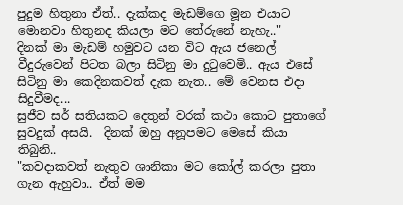පුදුම හිතුනා ඒත්.. දැක්කද මැඩම්ගෙ මූන එයාට මොනවා හිතුනද කියලා මට තේරුනේ නැහැ.."
දිනක් මා මැඩම් හමුවට යන විට ඇය ජනෙල් වීදුරුවෙන් පිටත බලා සිටිනු මා දුටුවෙමි.. ඇය එසේ සිටිනු මා කෙදිනකවත් දැක නැත.. මේ වෙනස එදා සිදුවීමද...
සුජීව සර් සතියකට දෙතුන් වරක් කථා කොට පුතාගේ සුවදුක් අසයි.  දිනක් ඔහු අනූපමට මෙසේ කියා තිබුනි..
"කවදාකවත් නැතුව ශානිකා මට කෝල් කරලා පුතා ගැන ඇහුවා.. ඒත් මම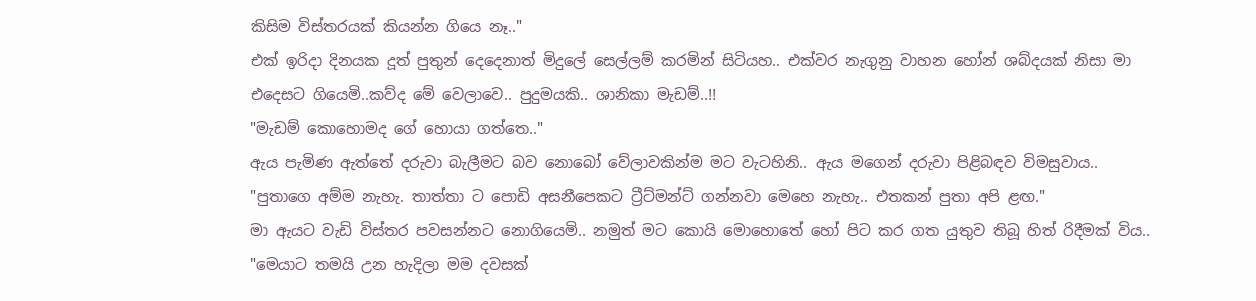කිසිම විස්තරයක් කියන්න ගියෙ නෑ.."
එක් ඉරිදා දිනයක දූත් පුතුන් දෙදෙනාත් මිදුලේ සෙල්ලම් කරමින් සිටියහ.. එක්වර නැගුනු වාහන හෝන් ශබ්දයක් නිසා මා එදෙසට ගියෙමි..කව්ද මේ වෙලාවෙ.. පුදුමයකි.. ශානිකා මැඩම්..!!
"මැඩම් කොහොමද ගේ හොයා ගත්තෙ.."
ඇය පැමිණ ඇත්තේ දරුවා බැලීමට බව නොබෝ වේලාවකින්ම මට වැටහිනි.. ඇය මගෙන් දරුවා පිළිබඳව විමසුවාය..
"පුතාගෙ අම්ම නැහැ. තාත්තා ට පොඩි අසනීපෙකට ට්‍රීට්මන්ට් ගන්නවා මෙහෙ නැහැ.. එතකන් පුතා අපි ළඟ."
මා ඇයට වැඩි විස්තර පවසන්නට නොගියෙමි.. නමුත් මට කොයි මොහොතේ හෝ පිට කර ගත යුතුව තිබූ හිත් රිදීමක් විය..
"මෙයාට තමයි උන හැදිලා මම දවසක්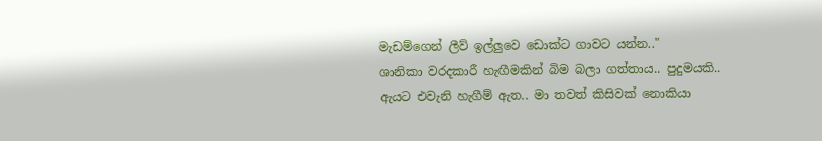මැඩම්ගෙන් ලීව් ඉල්ලුවෙ ඩොක්ට ගාවට යන්න.."
ශානිකා වරදකාරී හැඟීමකින් බිම බලා ගත්තාය.. පුදුමයකි.. ඇයට එවැනි හැගීම් ඇත.. මා තවත් කිසිවක් නොකියා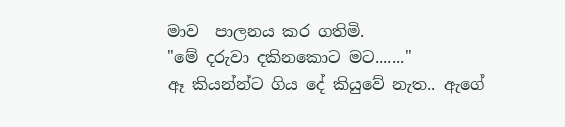මාව  පාලනය කර ගතිමි.
"මේ දරුවා දකිනකොට මට......."
ඈ කියන්න්ට ගිය දේ කියුවේ නැත.. ඇගේ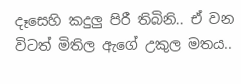දෑසෙහි කදුලු පිරී තිබිනි.. ඒ වන විටත් මිතිල ඇගේ උකුල මතය..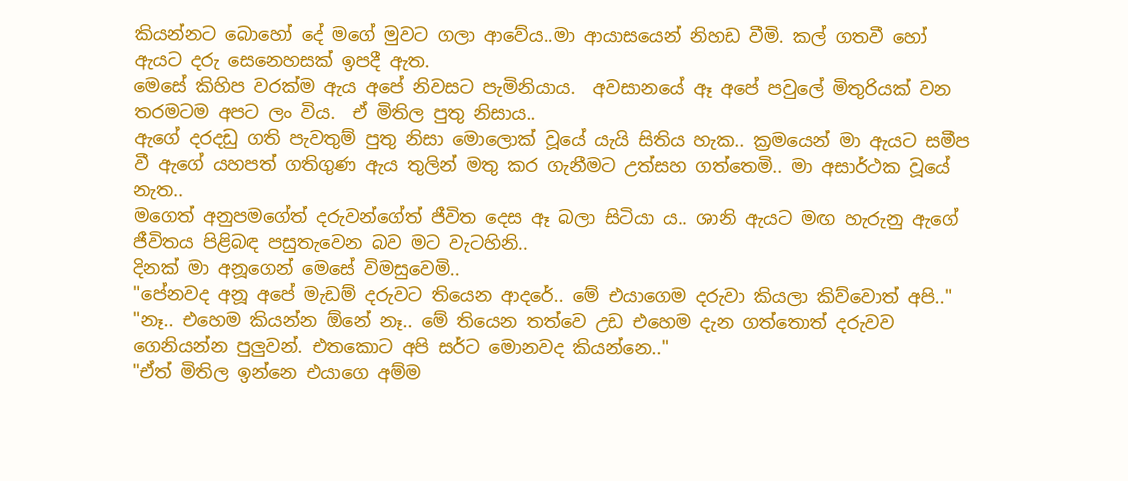කියන්නට බොහෝ දේ මගේ මුවට ගලා ආවේය..මා ආයාසයෙන් නිහඩ වීමි. කල් ගතවී හෝ ඇයට දරු සෙනෙහසක් ඉපදී ඇත.
මෙසේ කිහිප වරක්ම ඇය අපේ නිවසට පැමිනියාය.  අවසානයේ ඈ අපේ පවුලේ මිතුරියක් වන තරමටම අපට ලං විය.  ඒ මිතිල පුතු නිසාය..
ඇගේ දරදඩු ගති පැවතුම් පුතු නිසා මොලොක් වූයේ යැයි සිතිය හැක.. ක්‍රමයෙන් මා ඇයට සමීප වී ඇගේ යහපත් ගතිගුණ ඇය තුලින් මතු කර ගැනීමට උත්සහ ගත්තෙමි.. මා අසාර්ථක වූයේ නැත..
මගෙත් අනුපමගේත් දරුවන්ගේත් ජීවිත දෙස ඈ බලා සිටියා ය.. ශානි ඇයට මඟ හැරුනු ඇගේ ජීවිතය පිළිබඳ පසුතැවෙන බව මට වැටහිනි..
දිනක් මා අනූගෙන් මෙසේ විමසුවෙමි..
"පේනවද අනූ අපේ මැඩම් දරුවට තියෙන ආදරේ.. මේ එයාගෙම දරුවා කියලා කිව්වොත් අපි.."
"නෑ.. එහෙම කියන්න ඕනේ නෑ.. මේ තියෙන තත්වෙ උඩ එහෙම දැන ගත්තොත් දරුවව ගෙනියන්න පුලුවන්. එතකොට අපි සර්ට මොනවද කියන්නෙ.."
"ඒත් මිතිල ඉන්නෙ එයාගෙ අම්ම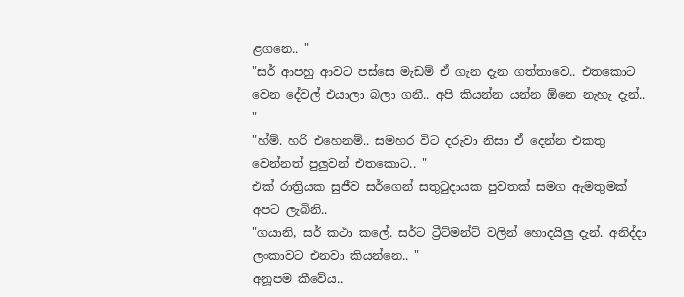ළගනෙ.. "
"සර් ආපහු ආවට පස්සෙ මැඩම් ඒ ගැන දැන ගත්තාවෙ.. එතකොට වෙන දේවල් එයාලා බලා ගනී.. අපි කියන්න යන්න ඕනෙ නැහැ දැන්.. "
"හ්ම්. හරි එහෙනම්.. සමහර විට දරුවා නිසා ඒ දෙන්න එකතු වෙන්නත් පුලුවන් එතකොට.. "
එක් රාත්‍රියක සුජීව සර්ගෙන් සතුටුදායක පුවතක් සමග ඇමතුමක් අපට ලැබිනි..
"ගයානි, සර් කථා කලේ. සර්ට ට්‍රීට්මන්ට් වලින් හොදයිලු දැන්. අනිද්දා ලංකාවට එනවා කියන්නෙ.. "
අනූපම කීවේය..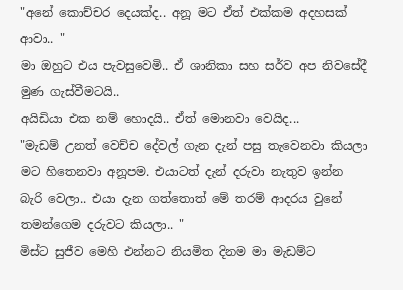"අනේ කොච්චර දෙයක්ද.. අනූ මට ඒත් එක්කම අදහසක් ආවා.. "
මා ඔහුට එය පැවසුවෙමි.. ඒ ශානිකා සහ සර්ව අප නිවසේදී මුණ ගැස්වීමටයි..
අයිඩියා එක නම් හොදයි.. ඒත් මොනවා වෙයිද...
"මැඩම් උනත් වෙච්ච දේවල් ගැන දැන් පසු තැවෙනවා කියලා මට හිතෙනවා අනූපම. එයාටත් දැන් දරුවා නැතුව ඉන්න බැරි වෙලා.. එයා දැන ගත්තොත් මේ තරම් ආදරය වුනේ තමන්ගෙම දරුවට කියලා.. "
මිස්ට සුජීව මෙහි එන්නට නියමිත දිනම මා මැඩම්ට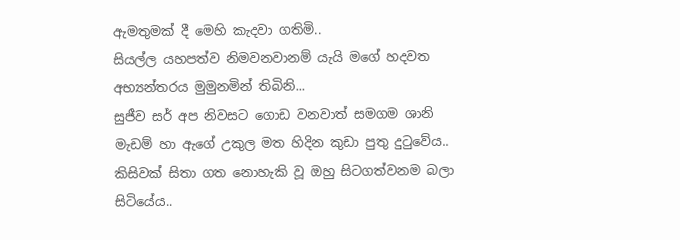ඇමතුමක් දී මෙහි කැදවා ගතිමි..
සියල්ල යහපත්ව නිමවනවානම් යැයි මගේ හදවත අභ්‍යන්තරය මුමුනමින් තිබිනි...
සුජීව සර් අප නිවසට ගොඩ වනවාත් සමගම ශානි මැඩම් හා ඇගේ උකුල මත හිදින කුඩා පුතු දුටුවේය.. කිසිවක් සිතා ගත නොහැකි වූ ඔහු සිටගත්වනම බලා සිටියේය..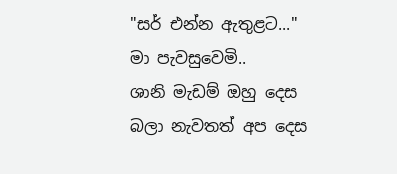"සර් එන්න ඇතුළට..."
මා පැවසුවෙමි..
ශානි මැඩම් ඔහු දෙස බලා නැවතත් අප දෙස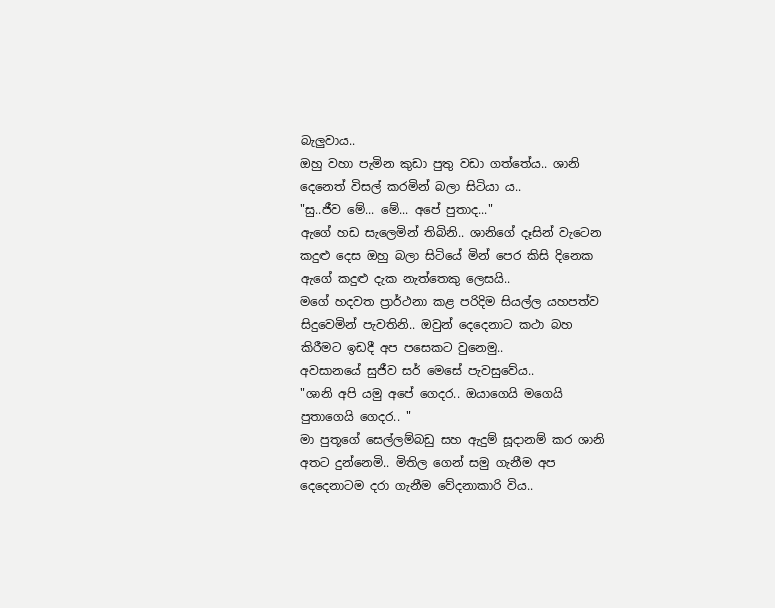බැලුවාය..
ඔහු වහා පැමින කුඩා පුතු වඩා ගත්තේය.. ශානි දෙනෙත් විසල් කරමින් බලා සිටියා ය..
"සු..ජීව මේ... මේ... අපේ පුතාද..."
ඇගේ හඩ සැලෙමින් තිබිනි.. ශානිගේ දෑසින් වැටෙන කදුළු දෙස ඔහු බලා සිටියේ මින් පෙර කිසි දිනෙක ඇගේ කදුළු දැක නැත්තෙකු ලෙසයි..
මගේ හදවත ප්‍රාර්ථනා කළ පරිදිම සියල්ල යහපත්ව සිදුවෙමින් පැවතිනි.. ඔවුන් දෙදෙනාට කථා බහ කිරීමට ඉඩදී අප පසෙකට වුනෙමු..
අවසානයේ සුජීව සර් මෙසේ පැවසුවේය..
"ශානි අපි යමු අපේ ගෙදර.. ඔයාගෙයි මගෙයි පුතාගෙයි ගෙදර.. "
මා පුතූගේ සෙල්ලම්බඩු සහ ඇදුම් සූදානම් කර ශානි අතට දුන්නෙමි.. මිතිල ගෙන් සමු ගැනීම අප දෙදෙනාටම දරා ගැනීම වේදනාකාරි විය..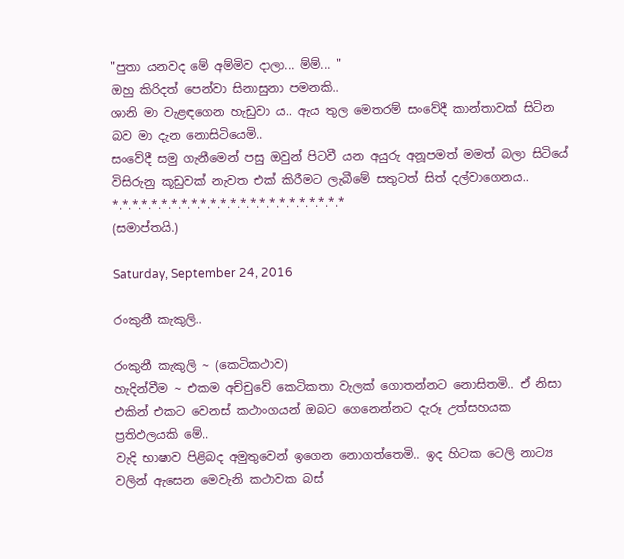"පුතා යනවද මේ අම්මිව දාලා... ම්ම්... "
ඔහු කිරිදත් පෙන්වා සිනාසුනා පමනකි..
ශානි මා වැළඳගෙන හැඩුවා ය.. ඇය තුල මෙතරම් සංවේදී කාන්තාවක් සිටින බව මා දැන නොසිටියෙමි..
සංවේදී සමු ගැනීමෙන් පසු ඔවුන් පිටවී යන අයුරු අනූපමත් මමත් බලා සිටියේ විසිරුනු කූඩුවක් නැවත එක් කිරීමට ලැබීමේ සතුටත් සිත් දල්වාගෙනය..
*.*.*.*.*.*.*.*.*.*.*.*.*.*.*.*.*.*.*.*.*.*.*.*
(සමාප්තයි.)

Saturday, September 24, 2016

රංකුනී කැකුලි..

රංකුනී කැකුලි ~ (කෙටිකථාව)
හැදින්වීම ~ එකම අච්චුවේ කෙටිකතා වැලක් ගොතන්නට නොසිතමි.. ඒ නිසා එකින් එකට වෙනස් කථාංගයන් ඔබට ගෙනෙන්නට දැරූ උත්සහයක ප්‍රතිඵලයකි මේ..
වැදි භාෂාව පිළිබද අමුතුවෙන් ඉගෙන නොගත්තෙමි.. ඉද හිටක ටෙලි නාට්‍ය වලින් ඇසෙන මෙවැනි කථාවක බස්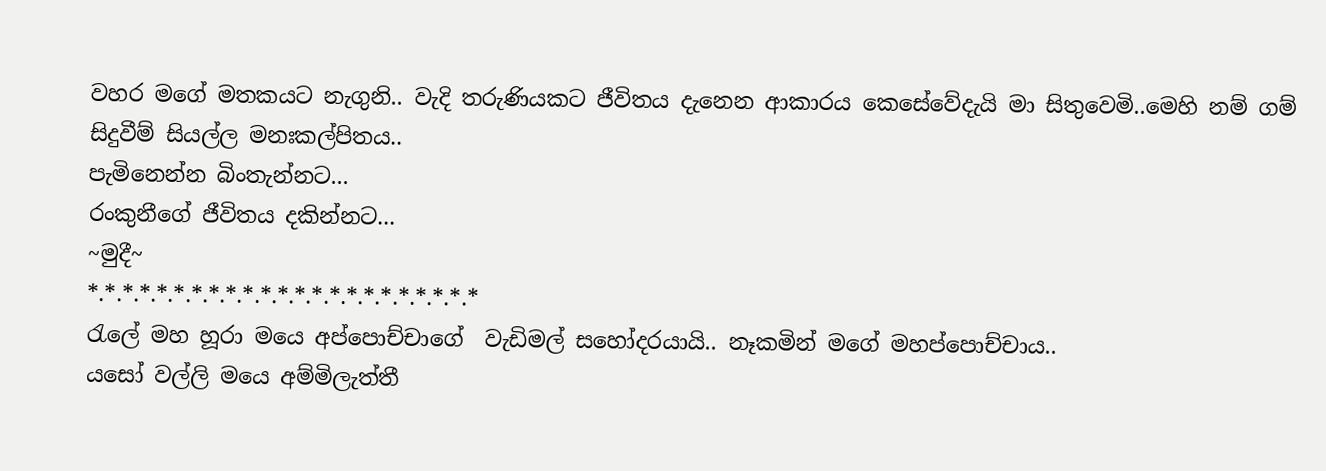වහර මගේ මතකයට නැගුනි.. වැදි තරුණියකට ජීවිතය දැනෙන ආකාරය කෙසේවේදැයි මා සිතුවෙමි..මෙහි නම් ගම් සිදුවීම් සියල්ල මනඃකල්පිතය..
පැමිනෙන්න බිංතැන්නට...
රංකුනීගේ ජීවිතය දකින්නට...
~මුදී~
*.*.*.*.*.*.*.*.*.*.*.*.*.*.*.*.*.*.*.*.*.*.*
රැලේ මහ හූරා මයෙ අප්පොච්චාගේ  වැඩිමල් සහෝදරයායි.. නෑකමින් මගේ මහප්පොච්චාය..
යසෝ වල්ලි මයෙ අම්මිලැත්තී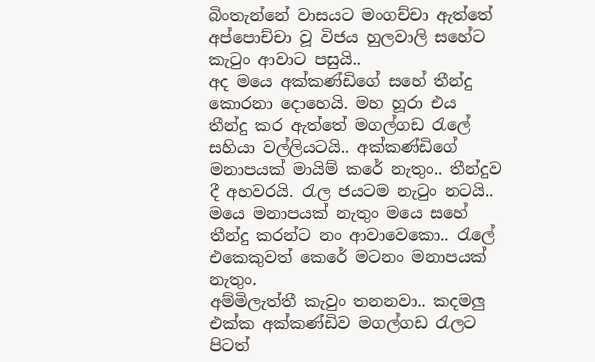බිංතැන්නේ වාසයට මංගච්චා ඇත්තේ අප්පොච්චා වූ විජය හුලවාලි සහේට කැටුං ආවාට පසුයි..
අද මයෙ අක්කණ්ඩිගේ සහේ තීන්දු කොරනා දොහෙයි. මහ හූරා එය තීන්දු කර ඇත්තේ මගල්ගඩ රැලේ සහියා වල්ලියටයි.. අක්කණ්ඩිගේ මනාපයක් මායිම් කරේ නැතුං.. තීන්දුව දී අහවරයි. රැල ජයටම නැටුං නටයි..
මයෙ මනාපයක් නැතුං මයෙ සහේ තීන්දු කරන්ට නං ආවාවෙකො.. රැලේ එකෙකුවත් කෙරේ මටනං මනාපයක් නැතුං.
අම්මිලැත්තී කැවුං තනනවා.. කදමලු එක්ක අක්කණ්ඩිව මගල්ගඩ රැලට පිටත්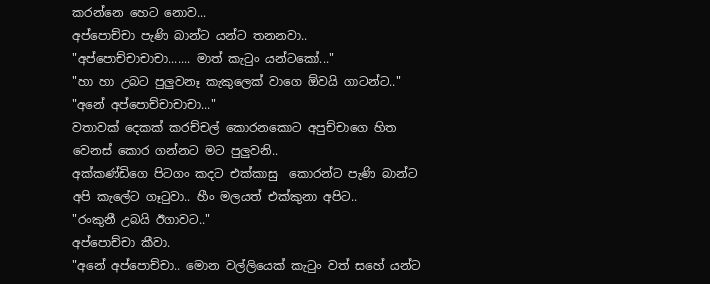කරන්නෙ හෙට නොව...
අප්පොච්චා පැණි බාන්ට යන්ට තනනවා..
"අප්පොච්චාචාචා....... මාත් කැටුං යන්ටකෝ..."
"හා හා උබට පුලුවනෑ කැකුලෙක් වාගෙ ඕවයි ගාටන්ට.."
"අනේ අප්පොච්චාචාචා..."
වතාවක් දෙකක් කරච්චල් කොරනකොට අපුච්චාගෙ හිත වෙනස් කොර ගන්නට මට පුලුවනි..
අක්කණ්ඩිගෙ පිටගං කදට එක්කාසු  කොරන්ට පැණි බාන්ට අපි කැලේට ගෑටුවා.. හීං මලයත් එක්කුනා අපිට..
"රංකුනී උබයි ඊගාවට.."
අප්පොච්චා කීවා.
"අනේ අප්පොච්චා.. මොන වල්ලියෙක් කැටුං වත් සහේ යන්ට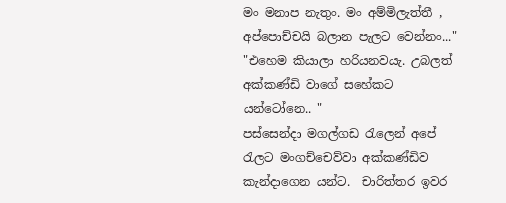මං මනාප නැතුං. මං අම්මිලැත්තී , අප්පොච්චයි බලාන පැලට වෙන්නං..."
"එහෙම කියාලා හරියනවයැ. උබලත් අක්කණ්ඩි වාගේ සහේකට යන්ටෝනෙ.. "
පස්සෙන්දා මගල්ගඩ රැලෙන් අපේ රැලට මංගච්චෙව්වා අක්කණ්ඩිව කැන්දාගෙන යන්ට.  චාරිත්තර ඉවර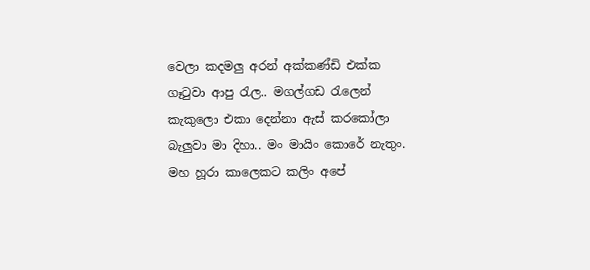වෙලා කදමලු අරන් අක්කණ්ඩි එක්ක ගෑටුවා ආපු රැල.. මගල්ගඩ රැලෙන් කැකුලො එකා දෙන්නා ඇස් කරකෝලා බැලුවා මා දිහා.. මං මායිං කොරේ නැතුං.
මහ හූරා කාලෙකට කලිං අපේ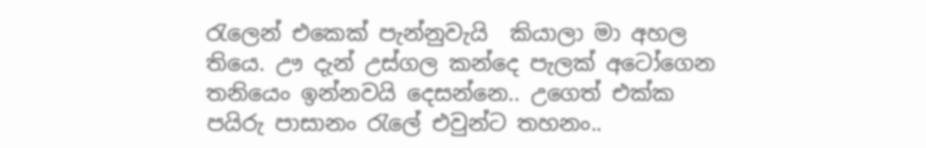රැලෙන් එකෙක් පැන්නුවැයි  කියාලා මා අහල තියෙ. ඌ දැන් උස්ගල කන්දෙ පැලක් අටෝගෙන තනියෙං ඉන්නවයි දෙසන්නෙ.. උගෙත් එක්ක පයිරු පාසානං රැලේ එවුන්ට තහනං..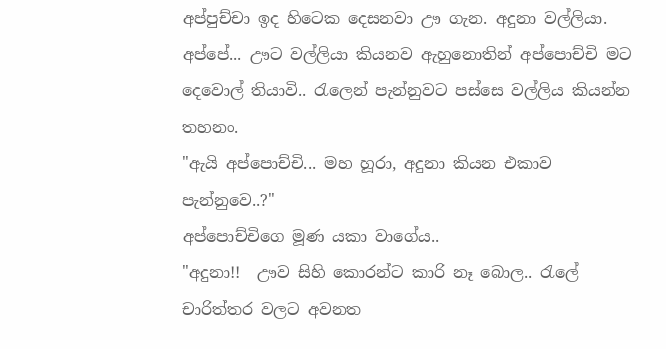අප්පුච්චා ඉද හිටෙක දෙසනවා ඌ ගැන. අදුනා වල්ලියා.  අප්පේ... ඌට වල්ලියා කියනව ඇහුනොතින් අප්පොච්චි මට දෙවොල් තියාවි.. රැලෙන් පැන්නුවට පස්සෙ වල්ලිය කියන්න තහනං.
"ඇයි අප්පොච්චි... මහ හූරා, අදුනා කියන එකාව පැන්නුවෙ..?"
අප්පොච්චිගෙ මූණ යකා වාගේය..
"අදුනා!!  ඌව සිහි කොරන්ට කාරි නෑ බොල.. රැලේ චාරිත්තර වලට අවනත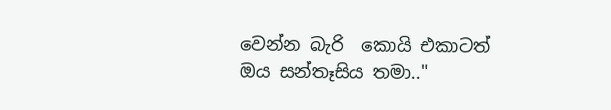වෙන්න බැරි  කොයි එකාටත් ඔය සන්තෑසිය තමා.."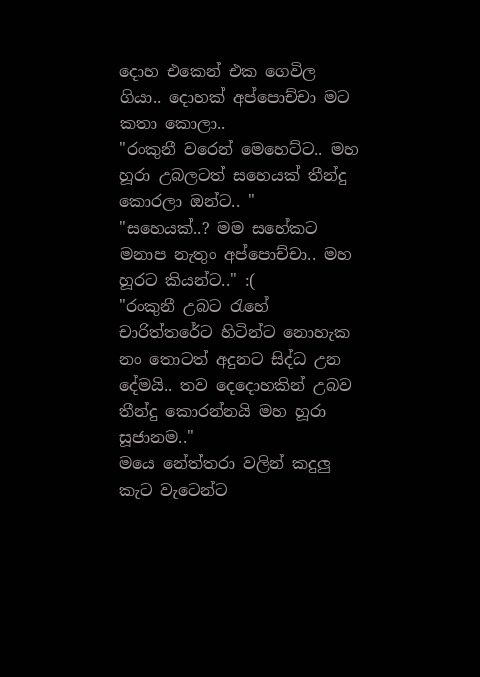දොහ එකෙන් එක ගෙවිල ගියා.. දොහක් අප්පොච්චා මට කතා කොලා..
"රංකුනී වරෙන් මෙහෙට්ට.. මහ හූරා උබලටත් සහෙයක් තීන්දු කොරලා ඔන්ට.. "
"සහෙයක්..? මම සහේකට මනාප නැතුං අප්පොච්චා.. මහ හූරට කියන්ට.." :(
"රංකුනී උබට රැහේ චාරිත්තරේට හිටින්ට නොහැක නං තොටත් අදුනට සිද්ධ උන දේමයි.. තව දෙදොහකින් උබව තීන්දු කොරන්නයි මහ හූරා සූජානම.."
මයෙ නේත්තරා වලින් කදුලු කැට වැටෙන්ට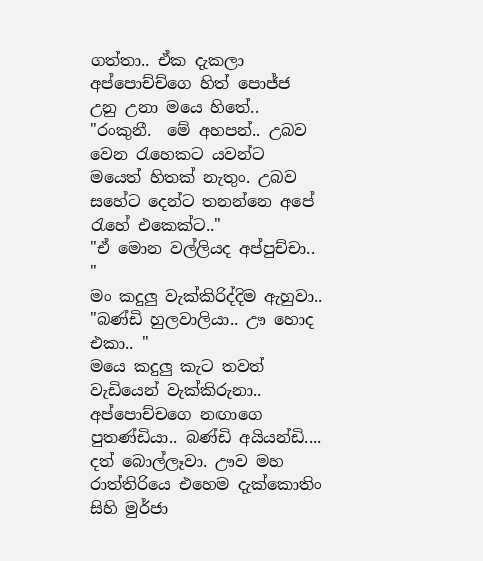ගත්තා.. ඒක දැකලා අප්පොච්ච්ගෙ හිත් පොජ්ජ උනු උනා මයෙ හිතේ..
"රංකුනී.  මේ අහපන්.. උබව වෙන රැහෙකට යවන්ට මයෙත් හිතක් නැතුං. උබව සහේට දෙන්ට තනන්නෙ අපේ රැහේ එකෙක්ට.."
"ඒ මොන වල්ලියද අප්පුච්චා.. "
මං කදුලු වැක්කිරිද්දිම ඇහුවා..
"බණ්ඩි හුලවාලියා.. ඌ හොද එකා.. "
මයෙ කදුලු කැට තවත් වැඩියෙන් වැක්කිරුනා.. අප්පොච්චගෙ නඟාගෙ පුතණ්ඩියා.. බණ්ඩි අයියන්ඩි.... දත් බොල්ලෑවා. ඌව මහ රාත්තිරියෙ එහෙම දැක්කොතිං සිහි මුර්ජා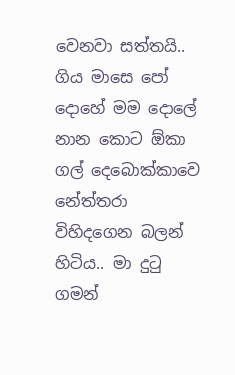වෙනවා සත්තයි.. ගිය මාසෙ පෝ දොහේ මම දොලේ  නාන කොට ඕකා ගල් දෙබොක්කාවෙ නේත්තරා විහිදගෙන බලන් හිටිය.. මා දුටු ගමන්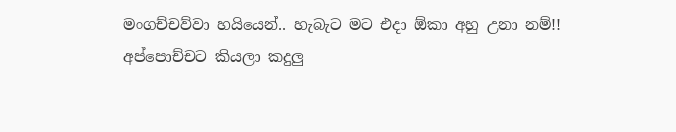මංගච්චව්වා හයියෙන්.. හැබැට මට එදා ඕකා අහු උනා නම්!!
අප්පොච්චට කියලා කදුලු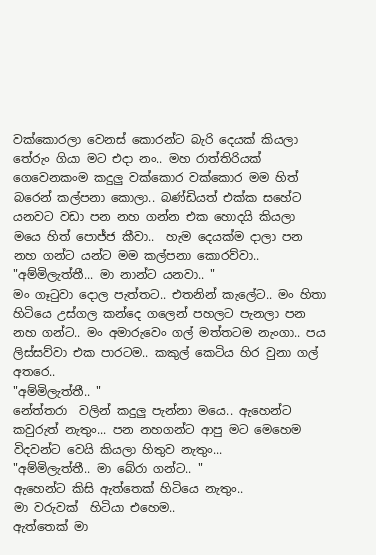වක්කොරලා වෙනස් කොරන්ට බැරි දෙයක් කියලා තේරුං ගියා මට එදා නං.. මහ රාත්තිරියක් ගෙවෙනකංම කදුලු වක්කොර වක්කොර මම හිත් බරෙන් කල්පනා කොලා.. බණ්ඩියත් එක්ක සහේට යනවට වඩා පන නහ ගන්න එක හොදයි කියලා මයෙ හිත් පොජ්ජ කීවා..  හැම දෙයක්ම දාලා පන නහ ගන්ට යන්ට මම කල්පනා කොරව්වා..
"අම්මිලැත්තී... මා නාන්ට යනවා.. "
මං ගෑටුවා දොල පැත්තට.. එතනින් කැලේට.. මං හිතා හිටියෙ උස්ගල කන්දෙ ගලෙන් පහලට පැනලා පන නහ ගන්ට.. මං අමාරුවෙං ගල් මත්තටම නැංගා.. පය ලිස්සව්වා එක පාරටම.. කකුල් කෙටිය හිර වුනා ගල් අතරෙ..
"අම්මිලැත්තී.. "
නේත්තරා  වලින් කදුලු පැන්නා මයෙ.. ඇහෙන්ට කවුරුත් නැතුං... පන නහගන්ට ආපු මට මෙහෙම විදවන්ට වෙයි කියලා හිතුව නැතුං...
"අම්මිලැත්තී.. මා බේරා ගන්ට.. "
ඇහෙන්ට කිසි ඇත්තෙක් හිටියෙ නැතුං..
මා වරුවක්  හිටියා එහෙම..
ඇත්තෙක් මා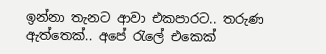ඉන්නා තැනට ආවා එකපාරට.. තරුණ ඇත්තෙක්.. අපේ රැලේ එකෙක්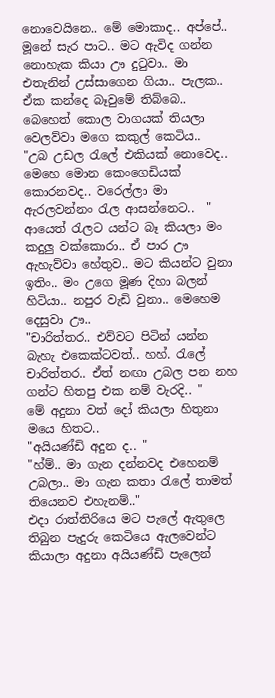නොවෙයිනෙ.. මේ මොකාද.. අප්පේ.. මූනේ සැර පාට.. මට ඇවිද ගන්න නොහැක කියා ඌ දුටුවා.. මා එතැනින් උස්සාගෙන ගියා.. පැලක.. ඒක කන්දෙ බෑවුමේ තිබ්බෙ.. බෙහෙත් කොල වාගයක් තියලා වෙලව්වා මගෙ කකුල් කෙටිය..
"උබ උඩල රැලේ එකියක් නොවෙද.. මෙහෙ මොන කෙංගෙඩියක් කොරනවද.. වරෙල්ලා මා ඇරලවන්නං රැල ආසන්නෙට..  "
ආයෙත් රැලට යන්ට බෑ කියලා මං කදුලු වක්කොරා.. ඒ පාර ඌ ඇහැව්වා හේතුව.. මට කියන්ට වුනා ඉතිං.. මං උගෙ මූණ දිහා බලන් හිටියා.. නපුර වැඩි වුනා.. මෙහෙම දෙසුවා ඌ..
"චාරිත්තර.. එව්වට පිටින් යන්න බැහැ එකෙක්ටවත්.. හහ්. රැලේ චාරිත්තර.. ඒත් නඟා උබල පන නහ ගන්ට හිතපු එක නම් වැරදි.. "
මේ අදුනා වත් දෝ කියලා හිතුනා මයෙ හිතට..
"අයියණ්ඩි අදුන ද.. "
"හ්ම්.. මා ගැන දන්නවද එහෙනම් උබලා.. මා ගැන කතා රැලේ තාමත් තියෙනව එහැනම්.."
එදා රාත්තිරියෙ මට පැලේ ඇතුලෙ තිබුන පැදුරු කෙටියෙ ඇලවෙන්ට කියාලා අදුනා අයියණ්ඩි පැලෙන්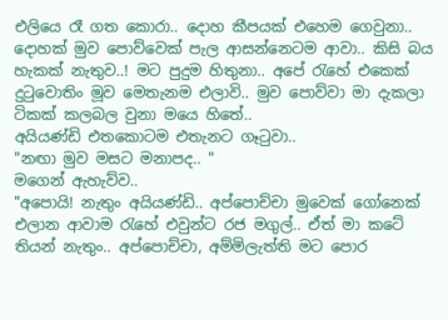එලියෙ රෑ ගත කොරා.. දොහ කීපයක් එහෙම ගෙවුනා..
දොහක් මුව පොව්වෙක් පැල ආසන්නෙටම ආවා.. කිසි බය හැකක් නැතුව..! මට පුදුම හිතුනා.. අපේ රැහේ එකෙක් දුටුවොතිං මූව මෙතැනම එලාවි.. මුව පොව්වා මා දැකලා ටිකක් කලබල වුනා මයෙ හිතේ..
අයියණ්ඩි එතකොටම එතැනට ගෑටුවා..
"නඟා මුව මසට මනාපද.. "
මගෙන් ඇහැව්ව..
"අපොයි! නැතුං අයියණ්ඩි.. අප්පොච්චා මුවෙක් ගෝනෙක් එලාන ආවාම රැහේ එවුන්ට රජ මගුල්.. ඒත් මා කටේ තියන් නැතුං.. අප්පොච්චා, අම්මිලැත්ති මට පොර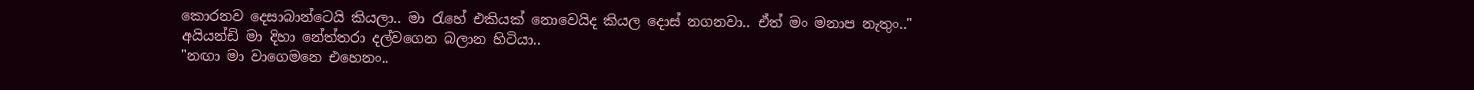කොරනව දෙසාබාන්ටෙයි කියලා.. මා රැහේ එකියක් නොවෙයිද කියල දොස් නගනවා.. ඒත් මං මනාප නැතුං.."
අයියන්ඩි මා දිහා නේත්තරා දල්වගෙන බලාන හිටියා..
"නඟා මා වාගෙමනෙ එහෙනං..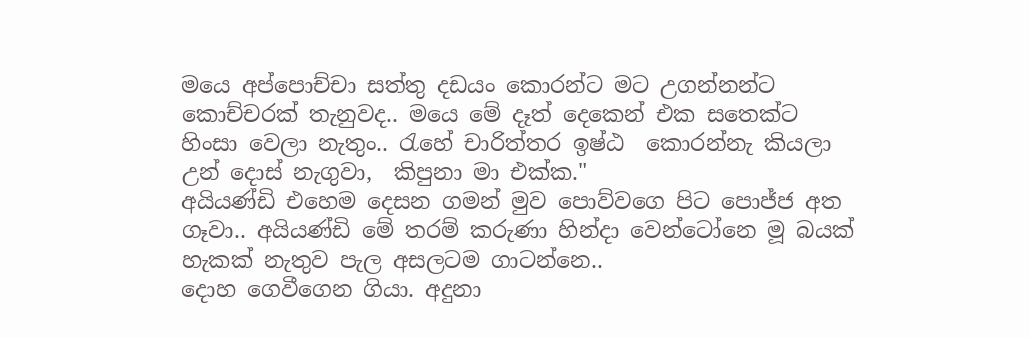මයෙ අප්පොච්චා සත්තු දඩයං කොරන්ට මට උගන්නන්ට කොච්චරක් තැනුවද.. මයෙ මේ දෑත් දෙකෙන් එක සතෙක්ට හිංසා වෙලා නැතුං.. රැහේ චාරිත්තර ඉෂ්ඨ  කොරන්නැ කියලා උන් දොස් නැගුවා,  කිපුනා මා එක්ක."
අයියණ්ඩි එහෙම දෙසන ගමන් මුව පොව්වගෙ පිට පොජ්ජ අත ගෑවා.. අයියණ්ඩි මේ තරම් කරුණා හින්දා වෙන්ටෝනෙ මූ බයක් හැකක් නැතුව පැල අසලටම ගාටන්නෙ..
දොහ ගෙවීගෙන ගියා. අදුනා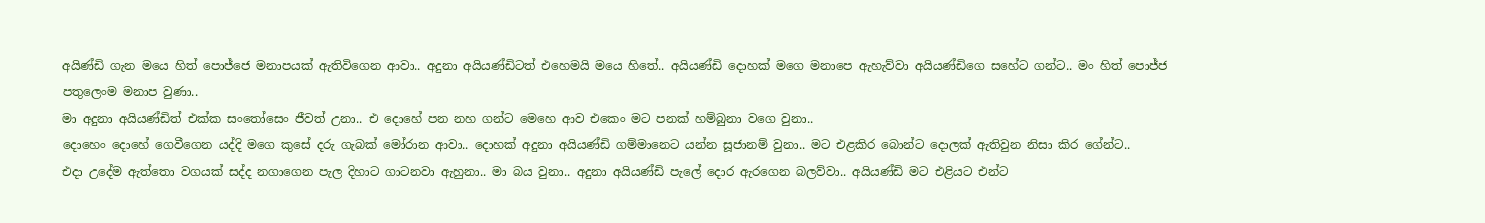අයිණ්ඩි ගැන මයෙ හිත් පොජ්ජෙ මනාපයක් ඇතිවිගෙන ආවා.. අදුනා අයියණ්ඩිටත් එහෙමයි මයෙ හිතේ.. අයියණ්ඩි දොහක් මගෙ මනාපෙ ඇහැව්වා අයියණ්ඩිගෙ සහේට ගන්ට.. මං හිත් පොජ්ජ පතුලෙංම මනාප වුණා..
මා අදුනා අයියණ්ඩිත් එක්ක සංතෝසෙං ජීවත් උනා.. එ දොහේ පන නහ ගන්ට මෙහෙ ආව එකෙං මට පනක් හම්බුනා වගෙ වුනා..
දොහෙං දොහේ ගෙවීගෙන යද්දි මගෙ කුසේ දරු ගැබක් මෝරාන ආවා.. දොහක් අදුනා අයියණ්ඩි ගම්මානෙට යන්න සූජානම් වුනා.. මට එළකිර බොන්ට දොලක් ඇතිවුන නිසා කිර ගේන්ට..
එදා උදේම ඇත්තො වගයක් සද්ද නගාගෙන පැල දිහාට ගාටනවා ඇහුනා.. මා බය වුනා.. අදුනා අයියණ්ඩි පැලේ දොර ඇරගෙන බලව්වා.. අයියණ්ඩි මට එළියට එන්ට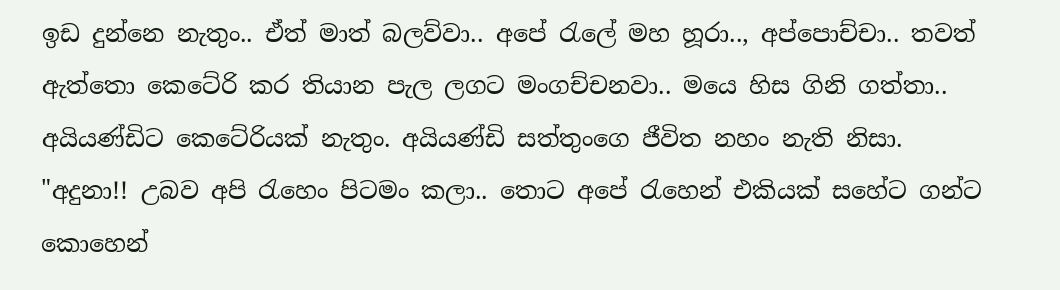ඉඩ දුන්නෙ නැතුං.. ඒත් මාත් බලව්වා.. අපේ රැලේ මහ හූරා.., අප්පොච්චා.. තවත් ඇත්තො කෙටේරි කර තියාන පැල ලගට මංගච්චනවා.. මයෙ හිස ගිනි ගත්තා.. අයියණ්ඩිට කෙටේරියක් නැතුං. අයියණ්ඩි සත්තුංගෙ ජීවිත නහං නැති නිසා.
"අදුනා!! උබව අපි රැහෙං පිටමං කලා.. තොට අපේ රැහෙන් එකියක් සහේට ගන්ට කොහෙන්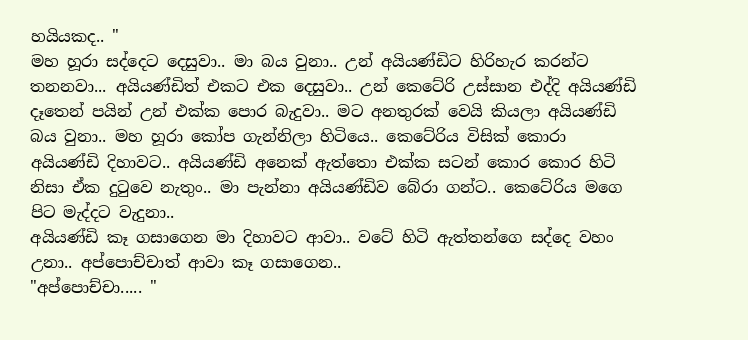හයියකද.. "
මහ හූරා සද්දෙට දෙසුවා.. මා බය වුනා.. උන් අයියණ්ඩිට හිරිහැර කරන්ට තනනවා... අයියණ්ඩිත් එකට එක දෙසුවා.. උන් කෙටේරි උස්සාන එද්දි අයියණ්ඩි දෑතෙන් පයින් උන් එක්ක පොර බැදුවා.. මට අනතුරක් වෙයි කියලා අයියණ්ඩි බය වුනා.. මහ හූරා කෝප ගැන්නිලා හිටියෙ.. කෙටේරිය විසික් කොරා අයියණ්ඩි දිහාවට.. අයියණ්ඩි අනෙක් ඇත්තො එක්ක සටන් කොර කොර හිටි නිසා ඒක දුටුවෙ නැතුං.. මා පැන්නා අයියණ්ඩිව බේරා ගන්ට.. කෙටේරිය මගෙ පිට මැද්දට වැදුනා..
අයියණ්ඩි කෑ ගසාගෙන මා දිහාවට ආවා.. වටේ හිටි ඇත්තන්ගෙ සද්දෙ වහං උනා.. අප්පොච්චාත් ආවා කෑ ගසාගෙන..
"අප්පොච්චා..... "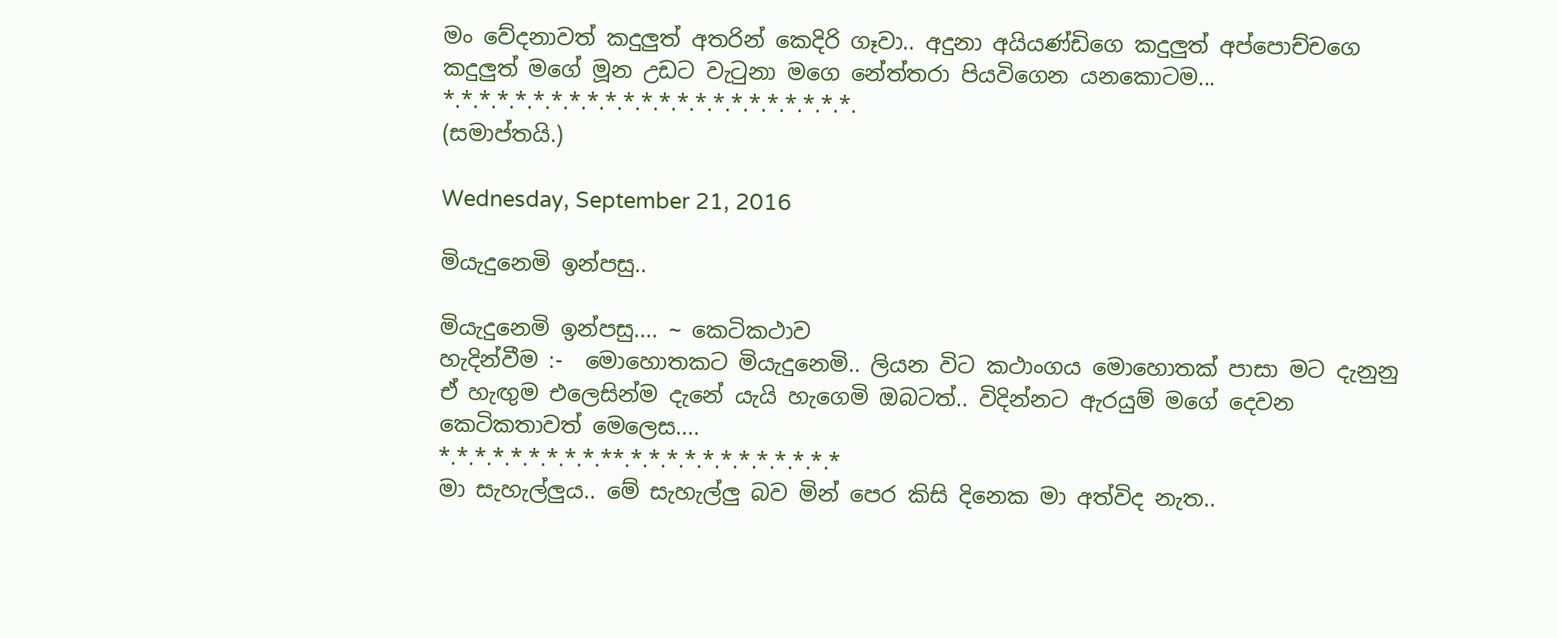මං වේදනාවත් කදුලුත් අතරින් කෙදිරි ගෑවා.. අදුනා අයියණ්ඩිගෙ කදුලුත් අප්පොච්චගෙ කදුලුත් මගේ මූන උඩට වැටුනා මගෙ නේත්තරා පියවිගෙන යනකොටම...
*.*.*.*.*.*.*.*.*.*.*.*.*.*.*.*.*.*.*.*.*.*.*.
(සමාප්තයි.)

Wednesday, September 21, 2016

මියැදුනෙමි ඉන්පසු..

මියැදුනෙමි ඉන්පසු.... ~ කෙටිකථාව
හැදින්වීම :-  මොහොතකට මියැදුනෙමි.. ලියන විට කථාංගය මොහොතක් පාසා මට දැනුනු ඒ හැඟුම එලෙසින්ම දැනේ යැයි හැගෙමි ඔබටත්.. විදින්නට ඇරයුම් මගේ දෙවන කෙටිකතාවත් මෙලෙස....
*.*.*.*.*.*.*.*.*.**.*.*.*.*.*.*.*.*.*.*.*.*
මා සැහැල්ලුය.. මේ සැහැල්ලු බව මින් පෙර කිසි දිනෙක මා අත්විද නැත..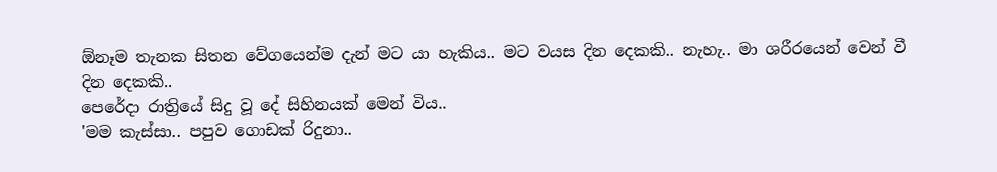ඕනෑම තැනක සිතන වේගයෙන්ම දැන් මට යා හැකිය.. මට වයස දින දෙකකි.. නැහැ.. මා ශරීරයෙන් වෙන් වී දින දෙකකි..
පෙරේදා රාත්‍රියේ සිදු වූ දේ සිහිනයක් මෙන් විය..
'මම කැස්සා.. පපුව ගොඩක් රිදුනා..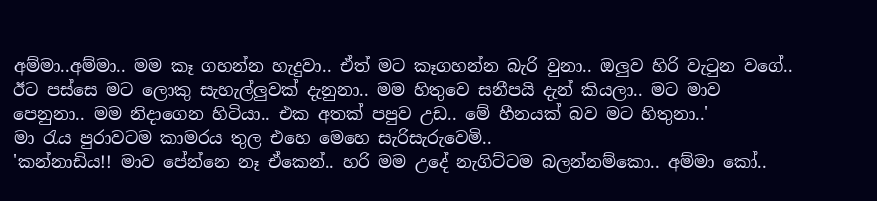අම්මා..අම්මා.. මම කෑ ගහන්න හැදුවා.. ඒත් මට කෑගහන්න බැරි වුනා.. ඔලුව හිරි වැටුන වගේ.. ඊට පස්සෙ මට ලොකු සැහැල්ලුවක් දැනුනා.. මම හිතුවෙ සනීපයි දැන් කියලා.. මට මාව  පෙනුනා.. මම නිදාගෙන හිටියා.. එක අතක් පපුව උඩ.. මේ හීනයක් බව මට හිතුනා..'
මා රැය පුරාවටම කාමරය තුල එහෙ මෙහෙ සැරිසැරුවෙමි..
'කන්නාඩිය!! මාව පේන්නෙ නෑ ඒකෙන්.. හරි මම උදේ නැගිට්ටම බලන්නම්කො.. අම්මා කෝ..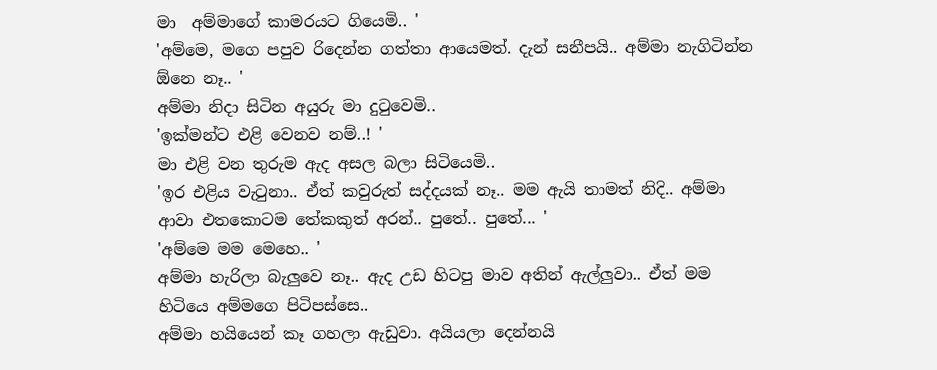මා  අම්මාගේ කාමරයට ගියෙමි.. '
'අම්මෙ, මගෙ පපුව රිදෙන්න ගත්තා ආයෙමත්. දැන් සනීපයි.. අම්මා නැගිටින්න ඕනෙ නෑ.. '
අම්මා නිදා සිටින අයුරු මා දුටුවෙමි..
'ඉක්මන්ට එළි වෙනව නම්..! '
මා එළි වන තුරුම ඇද අසල බලා සිටියෙමි..
'ඉර එළිය වැටුනා.. ඒත් කවුරුත් සද්දයක් නෑ.. මම ඇයි තාමත් නිදි.. අම්මා ආවා එතකොටම තේකකුත් අරන්.. පුතේ.. පුතේ... '
'අම්මෙ මම මෙහෙ.. '
අම්මා හැරිලා බැලුවෙ නෑ.. ඇද උඩ හිටපු මාව අතින් ඇල්ලුවා.. ඒත් මම හිටියෙ අම්මගෙ පිටිපස්සෙ..
අම්මා හයියෙන් කෑ ගහලා ඇඩුවා. අයියලා දෙන්නයි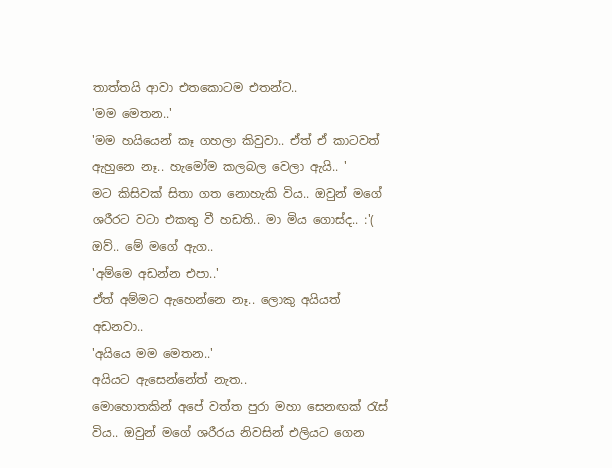තාත්තයි ආවා එතකොටම එතන්ට..
'මම මෙතන..'
'මම හයියෙන් කෑ ගහලා කිවුවා.. ඒත් ඒ කාටවත් ඇහුනෙ නෑ.. හැමෝම කලබල වෙලා ඇයි.. '
මට කිසිවක් සිතා ගත නොහැකි විය.. ඔවුන් මගේ ශරීරට වටා එකතු වී හඩති.. මා මිය ගොස්ද.. :'(
ඔව්.. මේ මගේ ඇග..
'අම්මෙ අඩන්න එපා..'
ඒත් අම්මට ඇහෙන්නෙ නෑ.. ලොකු අයියත් අඩනවා..
'අයියෙ මම මෙතන..'
අයියට ඇසෙන්නේත් නැත..
මොහොතකින් අපේ වත්ත පුරා මහා සෙනඟක් රැස් විය.. ඔවුන් මගේ ශරීරය නිවසින් එලියට ගෙන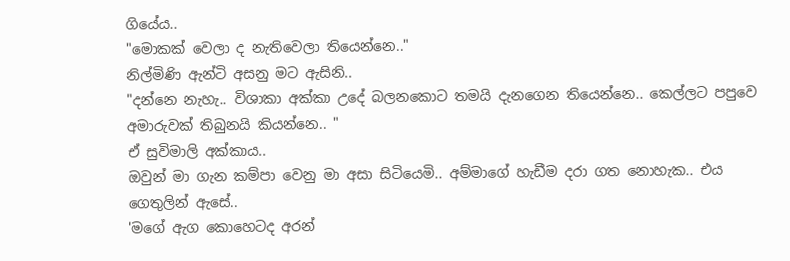ගියේය..
"මොකක් වෙලා ද නැතිවෙලා තියෙන්නෙ.."
නිල්මිණි ඇන්ටි අසනු මට ඇසිනි..
"දන්නෙ නැහැ.. විශාකා අක්කා උදේ බලනකොට තමයි දැනගෙන තියෙන්නෙ.. කෙල්ලට පපුවෙ අමාරුවක් තිබුනයි කියන්නෙ.. "
ඒ සුවිමාලි අක්කාය..
ඔවුන් මා ගැන කම්පා වෙනු මා අසා සිටියෙමි.. අම්මාගේ හැඩීම දරා ගත නොහැක.. එය ගෙතුලින් ඇසේ..
'මගේ ඇග කොහෙටද අරන්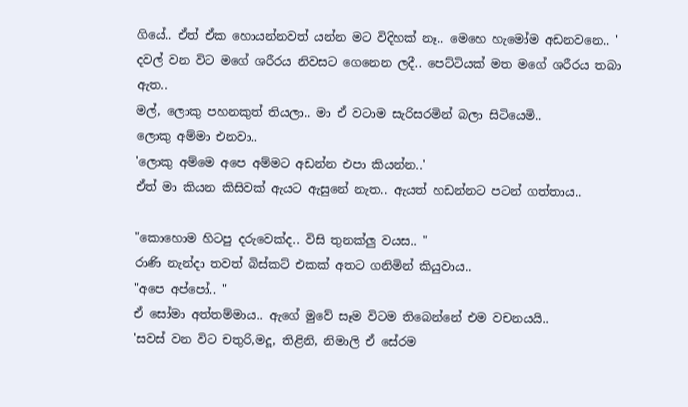ගියේ.. ඒත් ඒක හොයන්නවත් යන්න මට විදිහක් නෑ.. මෙහෙ හැමෝම අඩනවනෙ.. '
දවල් වන විට මගේ ශරීරය නිවසට ගෙනෙන ලදී.. පෙට්ටියක් මත මගේ ශරීරය තබා ඇත..
මල්, ලොකු පහනකුත් තියලා.. මා ඒ වටාම සැරිසරමින් බලා සිටියෙමි..
ලොකු අම්මා එනවා..
'ලොකු අම්මෙ අපෙ අම්මට අඩන්න එපා කියන්න..'
ඒත් මා කියන කිසිවක් ඇයට ඇසුනේ නැත.. ඇයත් හඩන්නට පටන් ගත්තාය..

"කොහොම හිටපු දරුවෙක්ද.. විසි තුනක්ලු වයස.. "
රාණි නැන්දා තවත් බිස්කට් එකක් අතට ගනිමින් කියුවාය..
"අපෙ අප්පෝ.. "
ඒ සෝමා අත්තම්මාය.. ඇගේ මුවේ සෑම විටම තිබෙන්නේ එම වචනයයි..
'සවස් වන විට චතුරි,මදූ, තිළිනි, නිමාලි ඒ සේරම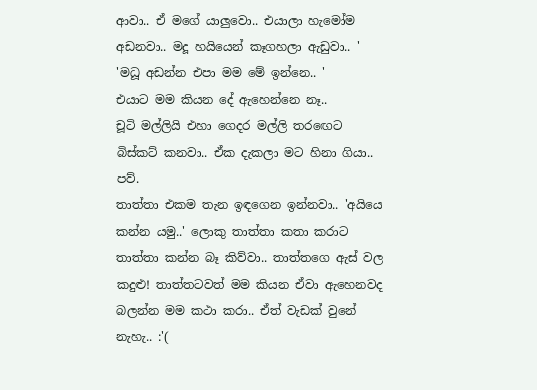ආවා.. ඒ මගේ යාලුවො.. එයාලා හැමෝම අඩනවා.. මදූ හයියෙන් කෑගහලා ඇඩුවා.. '
'මධූ අඩන්න එපා මම මේ ඉන්නෙ.. '
එයාට මම කියන දේ ඇහෙන්නෙ නෑ..
චූටි මල්ලියි එහා ගෙදර මල්ලි තරඟෙට බිස්කට් කනවා.. ඒක දැකලා මට හිනා ගියා.. පව්.
තාත්තා එකම තැන ඉඳගෙන ඉන්නවා.. 'අයියෙ කන්න යමු..' ලොකු තාත්තා කතා කරාට තාත්තා කන්න බෑ කිව්වා.. තාත්තගෙ ඇස් වල කදුළු! තාත්තටවත් මම කියන ඒවා ඇහෙනවද බලන්න මම කථා කරා.. ඒත් වැඩක් වුනේ නැහැ.. :'(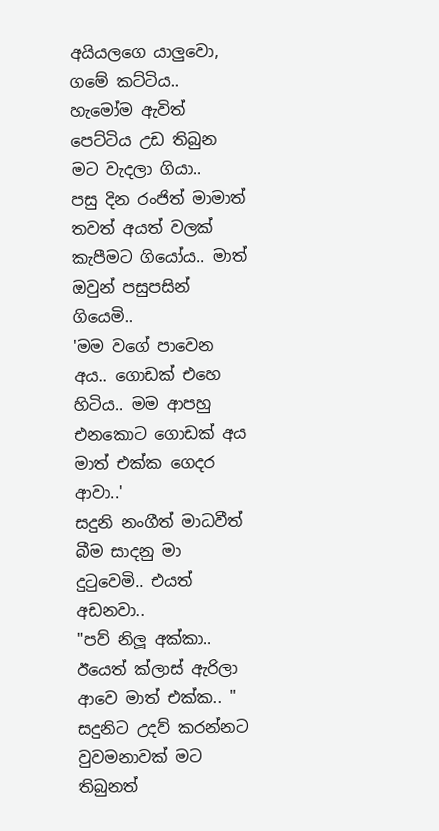අයියලගෙ යාලුවො, ගමේ කට්ටිය.. හැමෝම ඇවිත් පෙට්ටිය උඩ තිබුන මට වැදලා ගියා..
පසු දින රංජිත් මාමාත් තවත් අයත් වලක් කැපීමට ගියෝය.. මාත් ඔවුන් පසුපසින් ගියෙමි..
'මම වගේ පාවෙන අය.. ගොඩක් එහෙ හිටිය.. මම ආපහු එනකොට ගොඩක් අය මාත් එක්ක ගෙදර ආවා..'
සදුනි නංගීත් මාධවීත් බීම සාදනු මා දුටුවෙමි.. එයත්  අඩනවා..
"පව් නිලූ අක්කා.. ඊයෙත් ක්ලාස් ඇරිලා ආවෙ මාත් එක්ක.. "
සදුනිට උදව් කරන්නට වුවමනාවක් මට තිබුනත්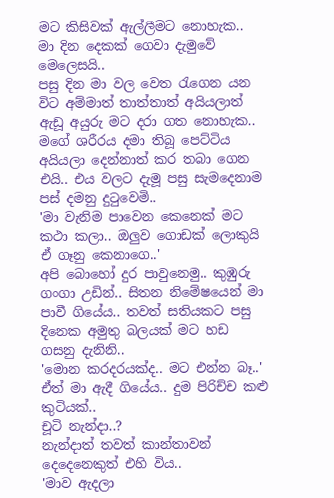මට කිසිවක් ඇල්ලීමට නොහැක..
මා දින දෙකක් ගෙවා දැමුවේ මෙලෙසයි..
පසු දින මා වල වෙත රැගෙන යන විට අම්මාත් තාත්තාත් අයියලාත් ඇඩූ අයුරු මට දරා ගත නොහැක.. මගේ ශරීරය දමා තිබූ පෙට්ටිය අයියලා දෙන්නාත් කර තබා ගෙන එයි.. එය වලට දැමූ පසු සැමදෙනාම පස් දමනු දුටුවෙමි..
'මා වැනිම පාවෙන කෙනෙක් මට කථා කලා.. ඔලුව ගොඩක් ලොකුයි ඒ ගෑනු කෙනාගෙ..'
අපි බොහෝ දුර පාවුනෙමු.. කුඹුරු ගංගා උඩින්.. සිතන නිමේෂයෙන් මා පාවී ගියේය.. තවත් සතියකට පසු දිනෙක අමුතු බලයක් මට හඩ ගසනු දැනිනි..
'මොන කරදරයක්ද.. මට එන්න බෑ..'
ඒත් මා ඇදී ගියේය.. දුම පිරිච්ච කළු කුටියක්..
චූටි නැන්දා..?
නැන්දාත් තවත් කාන්තාවන් දෙදෙනෙකුත් එහි විය..
'මාව ඇදලා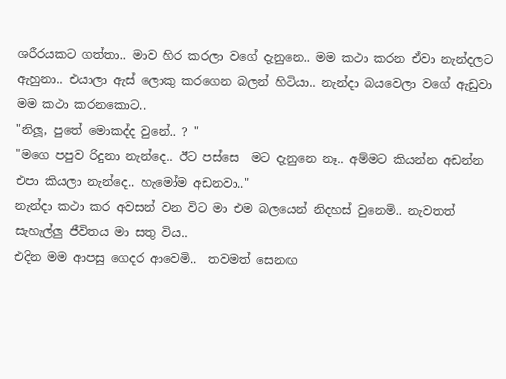ශරීරයකට ගත්තා.. මාව හිර කරලා වගේ දැනුනෙ.. මම කථා කරන ඒවා නැන්දලට ඇහුනා.. එයාලා ඇස් ලොකු කරගෙන බලන් හිටියා.. නැන්දා බයවෙලා වගේ ඇඩුවා මම කථා කරනකොට..
"නිලූ, පුතේ මොකද්ද වුනේ.. ? "
"මගෙ පපුව රිදුනා නැන්දෙ.. ඊට පස්සෙ  මට දැනුනෙ නෑ.. අම්මට කියන්න අඩන්න එපා කියලා නැන්දෙ.. හැමෝම අඩනවා.."
නැන්දා කථා කර අවසන් වන විට මා එම බලයෙන් නිදහස් වුනෙමි.. නැවතත් සැහැල්ලු ජීවිතය මා සතු විය..
එදින මම ආපසු ගෙදර ආවෙමි..  තවමත් සෙනඟ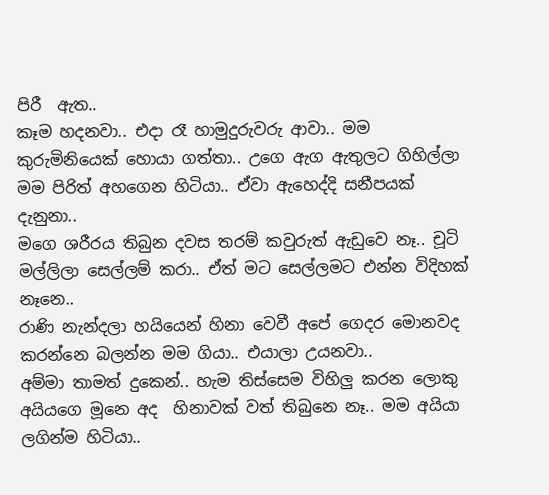පිරී  ඇත..
කෑම හදනවා.. එදා රෑ හාමුදුරුවරු ආවා.. මම කුරුමිනියෙක් හොයා ගත්තා.. උගෙ ඇග ඇතුලට ගිහිල්ලා මම පිරිත් අහගෙන හිටියා.. ඒවා ඇහෙද්දි සනීපයක් දැනුනා..
මගෙ ශරීරය තිබුන දවස තරම් කවුරුත් ඇඩුවෙ නෑ.. චූටි මල්ලිලා සෙල්ලම් කරා.. ඒත් මට සෙල්ලමට එන්න විදිහක් නෑනෙ..
රාණි නැන්දලා හයියෙන් හිනා වෙවී අපේ ගෙදර මොනවද කරන්නෙ බලන්න මම ගියා.. එයාලා උයනවා..
අම්මා තාමත් දුකෙන්.. හැම තිස්සෙම විහිලු කරන ලොකු අයියගෙ මූනෙ අද  හිනාවක් වත් තිබුනෙ නෑ.. මම අයියා ලගින්ම හිටියා..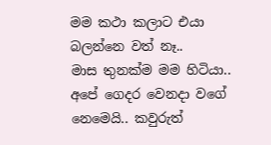මම කථා කලාට එයා බලන්නෙ වත් නෑ..
මාස තුනක්ම මම හිටියා.. අපේ ගෙදර වෙනදා වගේ නෙමෙයි.. කවුරුත්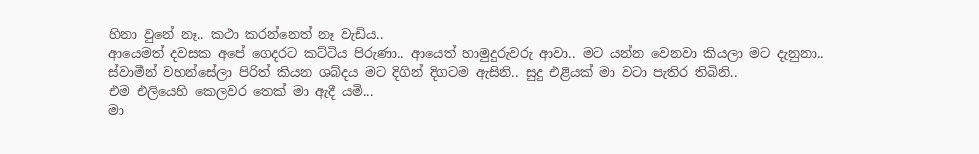හිනා වුනේ නෑ.. කථා කරන්නෙත් නෑ වැඩිය..
ආයෙමත් දවසක අපේ ගෙදරට කට්ටිය පිරුණා.. ආයෙත් හාමුදුරුවරු ආවා.. මට යන්න වෙනවා කියලා මට දැනුනා..
ස්වාමීන් වහන්සේලා පිරිත් කියන ශබ්දය මට දිගින් දිගටම ඇසිනි.. සුදු එළියක් මා වටා පැතිර තිබිනි..
එම එලියෙහි කෙලවර තෙක් මා ඇදී යමි...
මා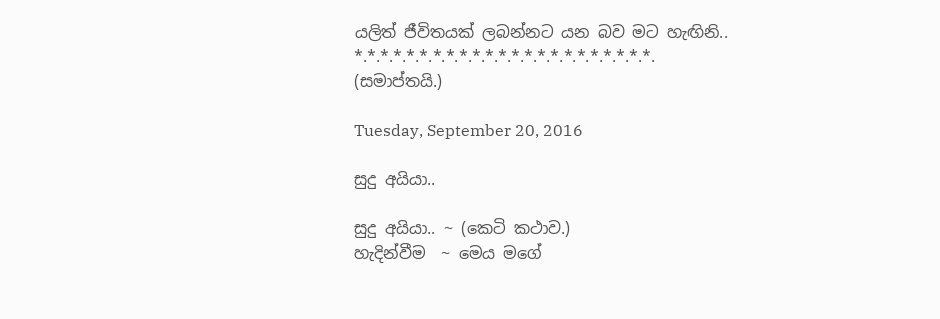යලිත් ජීවිතයක් ලබන්නට යන බව මට හැඟිනි..
*.*.*.*.*.*.*.*.*.*.*.*.*.*.*.*.*.*.*.*.*.*.*.
(සමාප්තයි.)

Tuesday, September 20, 2016

සුදු අයියා..

සුදු අයියා.. ~ (කෙටි කථාව.)
හැදින්වීම  ~ මෙය මගේ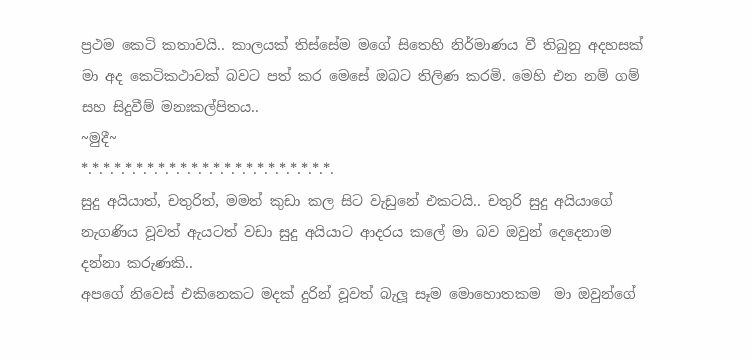ප්‍රථම කෙටි කතාවයි.. කාලයක් තිස්සේම මගේ සිතෙහි නිර්මාණය වී තිබුනු අදහසක් මා අද කෙටිකථාවක් බවට පත් කර මෙසේ ඔබට තිලිණ කරමි. මෙහි එන නම් ගම් සහ සිදුවීම් මනඃකල්පිතය..
~මුදී~
*.*.*.*.*.*.*.*.*.*.*.*.*.*.*.*.*.*.*.*.*.*.*.
සුදු අයියාත්, චතුරිත්, මමත් කුඩා කල සිට වැඩුනේ එකටයි.. චතු‍රි සුදු අයියාගේ නැගණිය වූවත් ඇයටත් වඩා සුදු අයියාට ආදරය කලේ මා බව ඔවුන් දෙදෙනාම දන්නා කරුණකි..
අපගේ නිවෙස් එකිනෙකට මදක් දුරින් වූවත් බැලූ සෑම මොහොතකම  මා ඔවුන්ගේ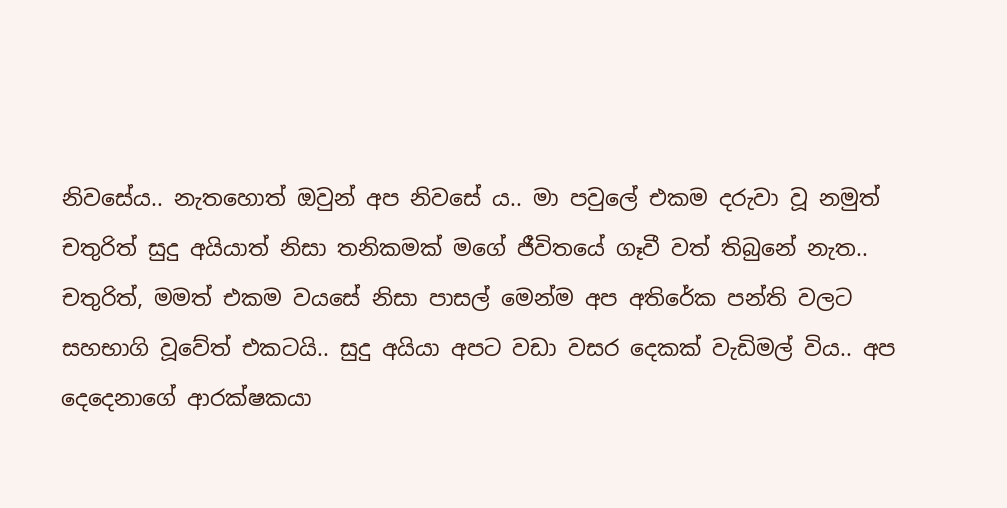නිවසේය.. නැතහොත් ඔවුන් අප නිවසේ ය.. මා පවුලේ එකම දරුවා වූ නමුත් චතුරිත් සුදු අයියාත් නිසා තනිකමක් මගේ ජීවිතයේ ගෑවී වත් තිබුනේ නැත..
චතුරිත්, මමත් එකම වයසේ නිසා පාසල් මෙන්ම අප අතිරේක පන්ති වලට සහභාගි වූවේත් එකටයි.. සුදු අයියා අපට වඩා වසර දෙකක් වැඩිමල් විය.. අප දෙදෙනාගේ ආරක්ෂකයා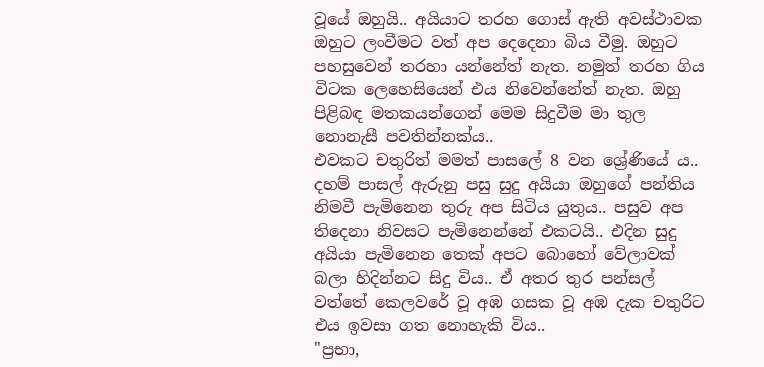වූයේ ඔහුයි.. අයියාට තරහ ගොස් ඇති අවස්ථාවක ඔහුට ලංවීමට වත් අප දෙදෙනා බිය වීමු. ඔහුට පහසුවෙන් තරහා යන්නේත් නැත. නමුත් තරහ ගිය විටක ලෙහෙසියෙන් එය නිවෙන්නේත් නැත. ඔහු පිළිබඳ මතකයන්ගෙන් මෙම සිදුවීම මා තුල නොනැසී පවතින්නක්ය..
එවකට චතුරිත් මමත් පාසලේ 8 වන ශ්‍රේණියේ ය.. දහම් පාසල් ඇරුනු පසු සුදු අයියා ඔහුගේ පන්තිය නිමවී පැමිනෙන තුරු අප සිටිය යුතුය.. පසුව අප තිදෙනා නිවසට පැමිනෙන්නේ එකටයි.. එදින සුදු අයියා පැමිනෙන තෙක් අපට බොහෝ වේලාවක් බලා හිදින්නට සිදු විය.. ඒ අතර තුර පන්සල් වත්තේ කෙලවරේ වූ අඹ ගසක වූ අඹ දැක චතුරිට එය ඉවසා ගත නොහැකි විය..
"ප්‍රභා,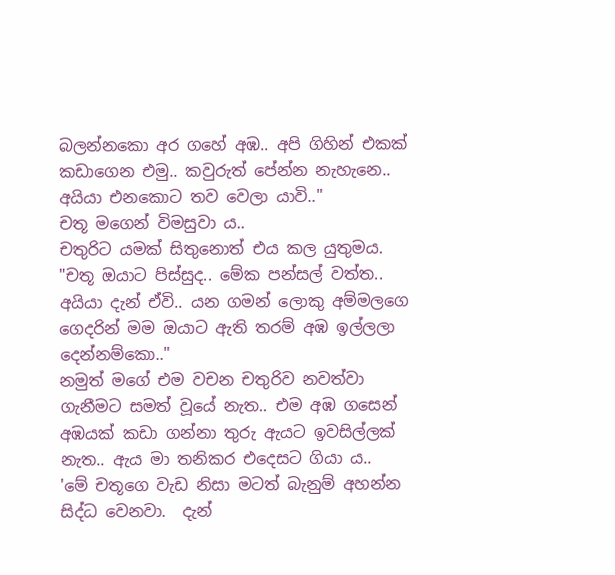බලන්නකො අර ගහේ අඹ.. අපි ගිහින් එකක් කඩාගෙන එමු.. කවුරුත් පේන්න නැහැනෙ.. අයියා එනකොට තව වෙලා යාවි.."
චතූ මගෙන් විමසුවා ය..
චතුරිට යමක් සිතුනොත් එය කල යුතුමය.
"චතූ ඔයාට පිස්සුද.. මේක පන්සල් වත්ත.. අයියා දැන් ඒවි.. යන ගමන් ලොකු අම්මලගෙ ගෙදරින් මම ඔයාට ඇති තරම් අඹ ඉල්ලලා දෙන්නම්කො.."
නමුත් මගේ එම වචන චතුරිව නවත්වා ගැනීමට සමත් වූයේ නැත.. එම අඹ ගසෙන් අඹයක් කඩා ගන්නා තුරු ඇයට ඉවසිල්ලක් නැත.. ඇය මා තනිකර එදෙසට ගියා ය..
'මේ චතූගෙ වැඩ නිසා මටත් බැනුම් අහන්න සිද්ධ වෙනවා.  දැන්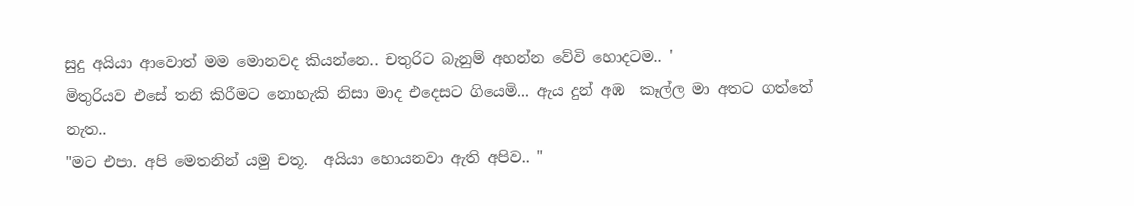සුදු අයියා ආවොත් මම මොනවද කියන්නෙ.. චතුරිට බැනුම් අහන්න වේවි හොදටම.. '
මිතුරියව එසේ තනි කිරීමට නොහැකි නිසා මාද එදෙසට ගියෙමි... ඇය දුන් අඹ  කෑල්ල මා අතට ගත්තේ නැත..
"මට එපා. අපි මෙතනින් යමු චතූ.  අයියා හොයනවා ඇති අපිව.. "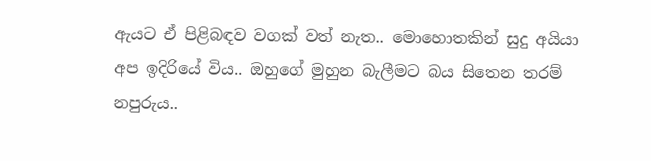ඇයට ඒ පිළිබඳව වගක් වත් නැත.. මොහොතකින් සුදු අයියා අප ඉදිරියේ විය.. ඔහුගේ මුහුන බැලීමට බය සිතෙන තරම් නපුරුය..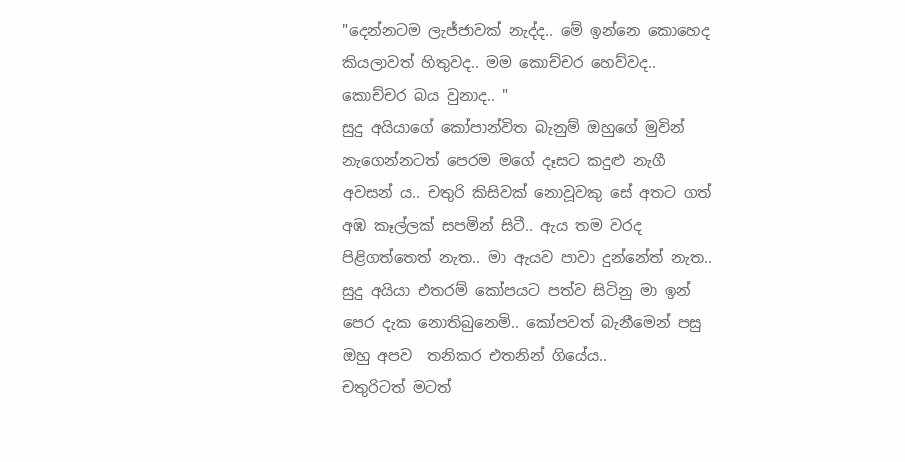"දෙන්නටම ලැජ්ජාවක් නැද්ද.. මේ ඉන්නෙ කොහෙද කියලාවත් හිතුවද.. මම කොච්චර හෙව්වද.. කොච්චර බය වුනාද.. "
සුදු අයියාගේ කෝපාන්විත බැනුම් ඔහුගේ මුවින් නැගෙන්නටත් පෙරම මගේ දෑසට කදුළු නැගී අවසන්‍ ය.. චතුරි කිසිවක් නොවූවකු සේ අතට ගත් අඹ කෑල්ලක් සපමින් සිටී.. ඇය තම වරද පිළිගත්තෙත් නැත.. මා ඇයව පාවා දුන්නේත් නැත.. සුදු අයියා එතරම් කෝපයට පත්ව සිටිනු මා ඉන් පෙර දැක නොතිබුනෙමි.. කෝපවත් බැනීමෙන් පසු ඔහු අපව  තනිකර එතනින් ගියේය..
චතුරිටත් මටත්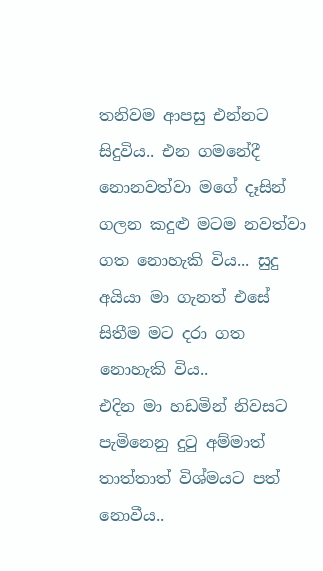තනිවම ආපසු එන්නට සිදුවිය.. එන ගමනේදී නොනවත්වා මගේ දෑසින් ගලන කදුළු මටම නවත්වා ගත නොහැකි විය... සුදු අයියා මා ගැනත් එසේ සිතීම මට දරා ගත නොහැකි විය..
එදින මා හඩමින් නිවසට පැමිනෙනු දුටු අම්මාත් තාත්තාත් විශ්මයට පත් නොවීය..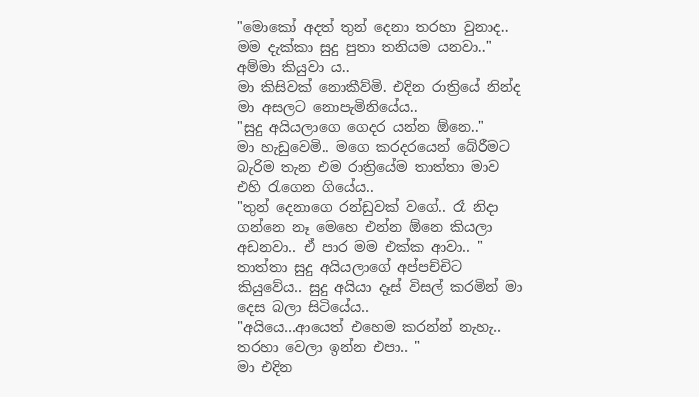"මොකෝ අදත් තුන් දෙනා තරහා වුනාද.. මම දැක්කා සුදු පුතා තනියම යනවා.."
අම්මා කියුවා ය..
මා කිසිවක් නොකීව්මි. එදින රාත්‍රියේ නින්ද මා අසලට නොපැමිනියේය..
"සුදු අයියලාගෙ ගෙදර යන්න ඕනෙ.."
මා හැඩුවෙමි.. මගෙ කරදරයෙන් බේරීමට බැරිම තැන එම රාත්‍රියේම තාත්තා මාව එහි රැගෙන ගියේය..
"තුන් දෙනාගෙ රන්ඩුවක් වගේ.. රෑ නිදා ගන්නෙ නෑ මෙහෙ එන්න ඕනෙ කියලා අඩනවා.. ඒ පාර මම එක්ක ආවා.. "
තාත්තා සුදු අයියලාගේ අප්පච්චිට කියුවේය.. සුදු අයියා දෑස් විසල් කරමින් මා දෙස බලා සිටියේය..
"අයියෙ...ආයෙත් එහෙම කරන්න් නැහැ.. තරහා වෙලා ඉන්න එපා.. "
මා එදින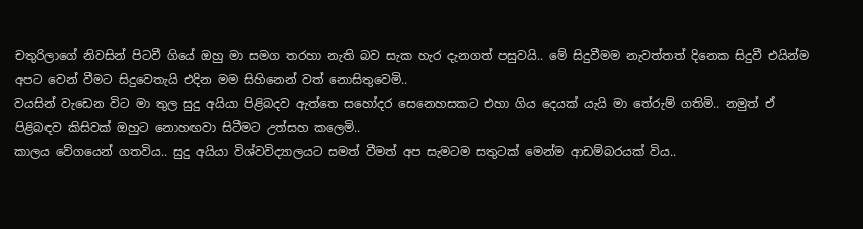චතුරිලාගේ නිවසින් පිටවී ගියේ ඔහු මා සමග තරහා නැති බව සැක හැර දැනගත් පසුවයි.. මේ සිදුවීමම නැවත්තත් දිනෙක සිදුවී එයින්ම අපට වෙන් වීමට සිදුවෙතැයි එදින මම සිහිනෙන් වත් නොසිතුවෙමි..
වයසින් වැඩෙන විට මා තුල සුදු අයියා පිළිබදව ඇත්තෙ සහෝදර සෙනෙහසකට එහා ගිය දෙයක් යැයි මා තේරුම් ගතිමි.. නමුත් ඒ පිළිබඳව කිසිවක් ඔහුට නොහඟවා සිටීමට උත්සහ කලෙමි..
කාලය වේගයෙන් ගතවිය.. සුදු අයියා විශ්වවිද්‍යාලයට සමත් වීමත් අප සැමටම සතුටක් මෙන්ම ආඩම්බරයක් විය..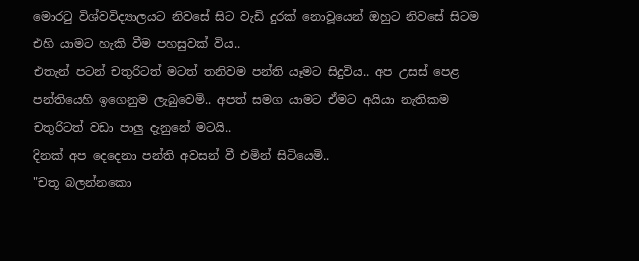මොරටු විශ්වවිද්‍යාලයට නිවසේ සිට වැඩි දුරක් නොවූයෙන් ඔහුට නිවසේ සිටම එහි යාමට හැකි වීම පහසුවක් විය..
එතැන් පටන් චතුරිටත් මටත් තනිවම පන්ති යෑමට සිදුවිය.. අප උසස් පෙළ පන්තියෙහි ඉගෙනුම ලැබුවෙමි.. අපත් සමග යාමට ඒමට අයියා නැතිකම චතුරිටත් වඩා පාලු දැනුනේ මටයි..
දිනක් අප දෙදෙනා පන්ති අවසන් වී එමින් සිටියෙමි..
"චතූ බලන්නකො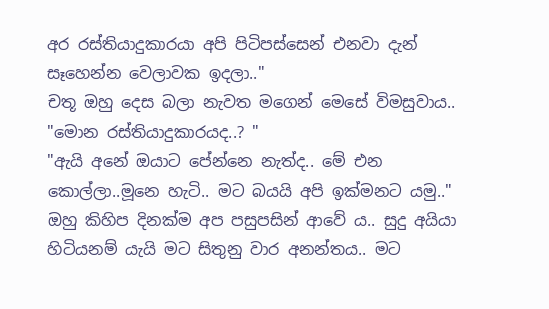අර රස්තියාදුකාරයා අපි පිටිපස්සෙන් එනවා දැන් සෑහෙන්න වෙලාවක ඉදලා.."
චතූ ඔහු දෙස බලා නැවත මගෙන් මෙසේ විමසුවාය..
"මොන රස්තියාදුකාරයද..? "
"ඇයි අනේ ඔයාට පේන්නෙ නැත්ද.. මේ එන කොල්ලා..මූනෙ හැටි.. මට බයයි අපි ඉක්මනට යමු.."
ඔහු කිහිප දිනක්ම අප පසුපසින් ආවේ ය.. සුදු අයියා හිටියනම් යැයි මට සිතුනු වාර අනන්තය.. මට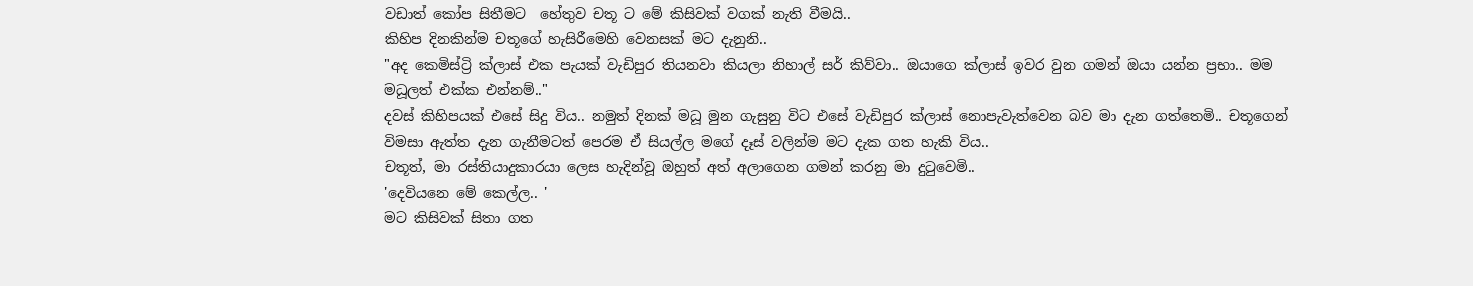වඩාත් කෝප සිතීමට  හේතුව චතූ ට මේ කිසිවක් වගක් නැති වීමයි..
කිහිප දිනකින්ම චතූගේ හැසිරීමෙහි වෙනසක් මට දැනුනි..
"අද කෙමිස්ට්‍රි ක්ලාස් එක පැයක් වැඩිපුර තියනවා කියලා නිහාල් සර් කිව්වා.. ඔයාගෙ ක්ලාස් ඉවර වුන ගමන් ඔයා යන්න ප්‍රභා.. මම මධූලත් එක්ක එන්නම්.."
දවස් කිහිපයක් එසේ සිදු විය.. නමුත් දිනක් මධූ මුන ගැසුනු විට එසේ වැඩිපුර ක්ලාස් නොපැවැත්වෙන බව මා දැන ගත්තෙමි.. චතූගෙන් විමසා ඇත්ත දැන ගැනීමටත් පෙරම ඒ සියල්ල මගේ දෑස් වලින්ම මට දැක ගත හැකි විය..
චතූත්, මා රස්තියාදුකාරයා ලෙස හැදින්වූ ඔහුත් අත් අලාගෙන ගමන් කරනු මා දුටුවෙමි..
'දෙවියනෙ මේ කෙල්ල.. '
මට කිසිවක් සිතා ගත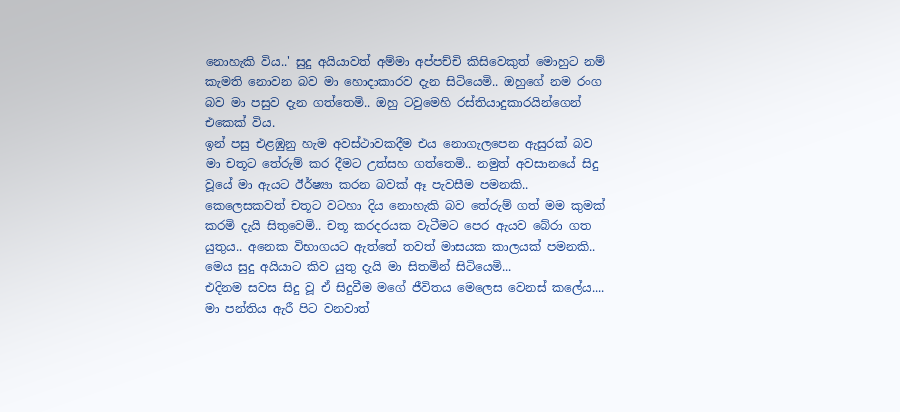නොහැකි විය..' සුදු අයියාවත් අම්මා අප්පච්චි කිසිවෙකුත් මොහුට නම් කැමති නොවන බව මා හොදාකාරව දැන සිටියෙමි.. ඔහුගේ නම රංග බව මා පසුව දැන ගත්තෙමි.. ඔහු ටවුමෙහි රස්තියාදුකාරයින්ගෙන් එකෙක් විය.
ඉන් පසු එළඹුනු හැම අවස්ථාවකදීම එය නොගැලපෙන ඇසුරක් බව මා චතූට තේරුම් කර දීමට උත්සහ ගත්තෙමි.. නමුත් අවසානයේ සිදු වූයේ මා ඇයට ඊර්ෂ්‍යා කරන බවක් ඈ පැවසීම පමනකි..
කෙලෙසකවත් චතූට වටහා දිය නොහැකි බව තේරුම් ගත් මම කුමක් කරමි දැයි සිතුවෙමි.. චතූ කරදරයක වැටීමට පෙර ඇයව බේරා ගත යුතුය.. අනෙක විභාගයට ඇත්තේ තවත් මාසයක කාලයක් පමනකි.. මෙය සුදු අයියාට කිව යුතු දැයි මා සිතමින් සිටියෙමි...
එදිනම සවස සිදු වූ ඒ සිදුවීම මගේ ජීවිතය මෙලෙස වෙනස් කලේය....
මා පන්‍තිය ඇරී පිට වනවාත්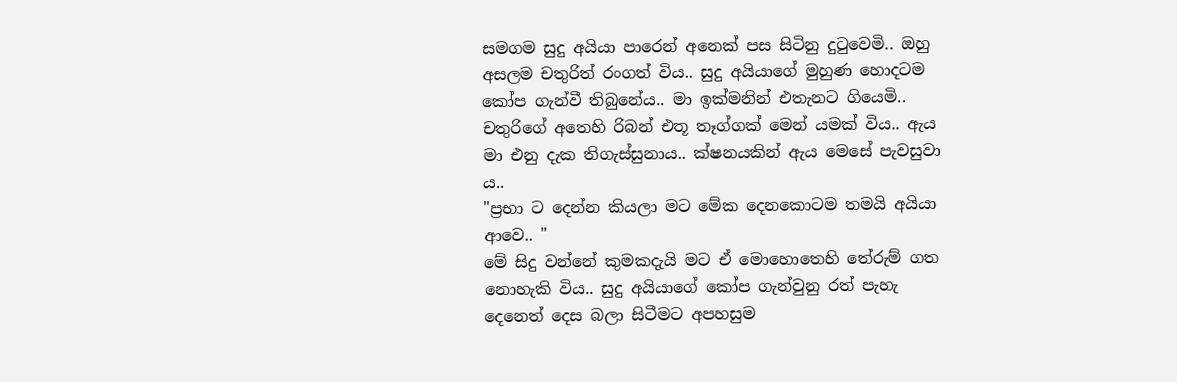සමගම සුදු අයියා පාරෙන් අනෙක් පස සිටිනු දුටුවෙමි.. ඔහු අසලම චතුරිත් රංගත් විය.. සුදු අයියාගේ මුහුණ හොදටම කෝප ගැන්වී තිබුනේය.. මා ඉක්මනින් එතැනට ගියෙමි..
චතුරිගේ අතෙහි රිබන් එතූ තෑග්ගක් මෙන් යමක් විය.. ඇය මා එනු දැක තිගැස්සුනාය.. ක්ෂනයකින් ඇය මෙසේ පැවසුවා ය..
"ප්‍රභා ට දෙන්න කියලා මට මේක දෙනකොටම තමයි අයියා ආවෙ.. "
මේ සිදු වන්නේ කුමකදැයි මට ඒ මොහොතෙහි තේරුම් ගත නොහැකි විය.. සුදු අයියාගේ කෝප ගැන්වුනු රත් පැහැ දෙනෙත් දෙස බලා සිටීමට අපහසුම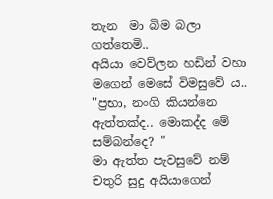තැන  මා බිම බලා ගත්තෙමි..
අයියා වෙව්ලන හඩින් වහා මගෙන් මෙසේ විමසුවේ ය..
"ප්‍රභා, නංගි කියන්නෙ ඇත්තක්ද.. මොකද්ද මේ සම්බන්දෙ? "
මා ඇත්ත පැවසුවේ නම් චතුරි සුදු අයියාගෙන්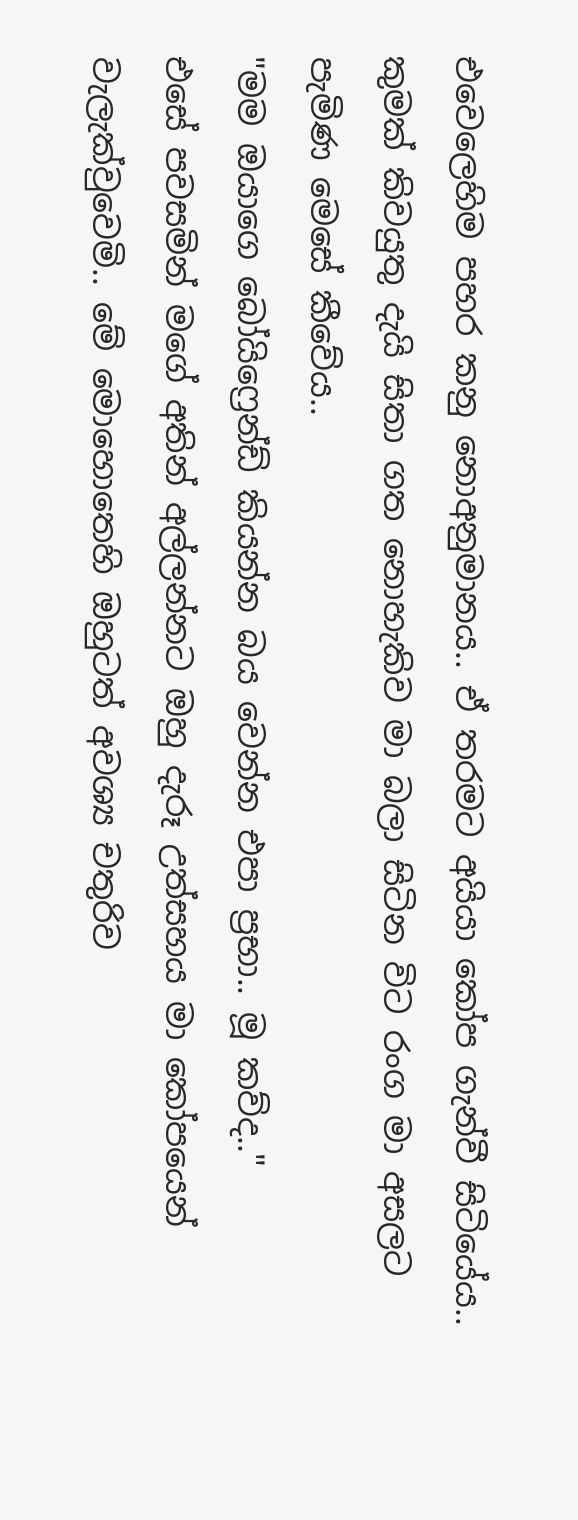එවෙලෙහිම පහර කනු නොඅනුමානය.. ඒ තරමට අයියා කෝප ගැන්වී සිටියේය.. කුමක් කිවයුතු දැයි සිතා ගත නොහැකිව මා බලා සිටින විට රංග මා අසලට පැමිණ මෙසේ කීවේය..
"මම ඔයාගෙ බෝයිෆ්‍රෙන්ඩ් කියන්න බය වෙන්න එපා ප්‍රභා.. මූ කව්ද.."
එසේ පවසමින් මගේ අතින් අල්ලන්නට ඔහු දැරූ උත්සහය මා කෝපයෙන් වැලැක්වුවෙමි.. මේ මොහොතෙහි ඔහුටත් අවශ්‍ය චතුරිව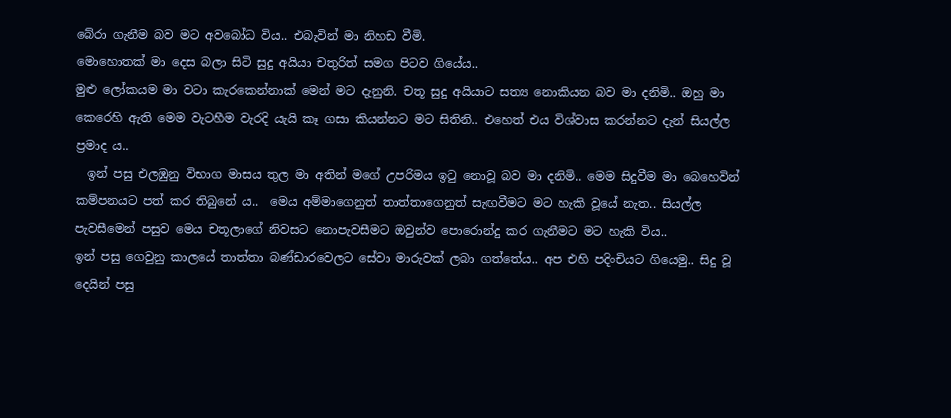බේරා ගැනීම බව මට අවබෝධ විය.. එබැවින් මා නිහඩ වීමි.
මොහොතක් මා දෙස බලා සිටි සුදු අයියා චතුරිත් සමග පිටව ගියේය..
මුළු ලෝකයම මා වටා කැරකෙන්නාක් මෙන් මට දැනුනි. චතූ සුදු අයියාට සත්‍ය නොකියන බව මා දනිමි.. ඔහු මා කෙරෙහි ඇති මෙම වැටහීම වැරදි යැයි කෑ ගසා කියන්නට මට සිතිනි.. එහෙත් එය විශ්වාස කරන්නට දැන් සියල්ල ප්‍රමාද ය..
  ඉන් පසු එලඹුනු විභාග මාසය තුල මා අතින් මගේ උපරිමය ඉටු නොවූ බව මා දනිමි.. මෙම සිදුවීම මා බෙහෙවින් කම්පනයට පත් කර තිබුනේ ය..  මෙය අම්මාගෙනුත් තාත්තාගෙනුත් සැඟවීමට මට හැකි වූයේ නැත.. සියල්ල පැවසීමෙන් පසුව මෙය චතූලාගේ නිවසට නොපැවසීමට ඔවුන්ව පොරොන්දු කර ගැනීමට මට හැකි විය..
ඉන් පසු ගෙවුනු කාලයේ තාත්තා බණ්ඩාරවෙලට සේවා මාරුවක් ලබා ගත්තේය.. අප එහි පදිංචියට ගියෙමු.. සිදු වූ දෙයින් පසු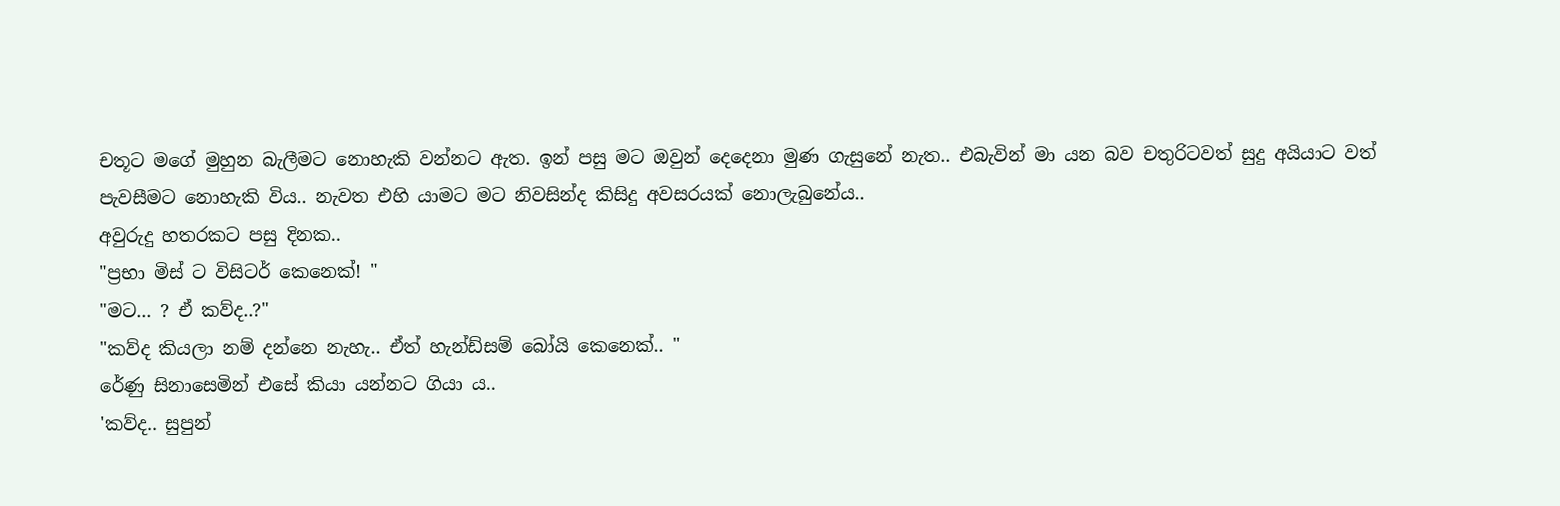චතූට මගේ මුහුන බැලීමට නොහැකි වන්නට ඇත. ඉන් පසු මට ඔවුන් දෙදෙනා මුණ ගැසුනේ නැත.. එබැවින් මා යන බව චතුරිටවත් සුදු අයියාට වත් පැවසීමට නොහැකි විය.. නැවත එහි යාමට මට නිවසින්ද කිසිදු අවසරයක් නොලැබුනේය..
අවුරුදු හතරකට පසු දිනක..
"ප්‍රභා මිස් ට විසිටර් කෙනෙක්! "
"මට... ? ඒ කව්ද..?"
"කව්ද කියලා නම් දන්නෙ නැහැ.. ඒත් හැන්ඩ්සම් බෝයි කෙනෙක්.. "
රේණු සිනාසෙමින් එසේ කියා යන්නට ගියා ය..
'කව්ද.. සුපුන්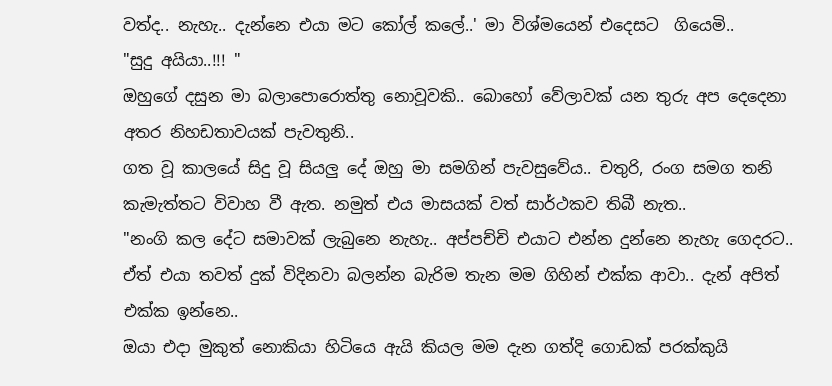වත්ද.. නැහැ.. දැන්නෙ එයා මට කෝල් කලේ..' මා විශ්මයෙන් එදෙසට  ගියෙමි..
"සුදු අයියා..!!! "
ඔහුගේ දසුන මා බලාපොරොත්තු නොවූවකි.. බොහෝ වේලාවක් යන තුරු අප දෙදෙනා අතර නිහඩතාවයක් පැවතුනි..
ගත වූ කාලයේ සිදු වූ සියලු දේ ඔහු මා සමගින් පැවසුවේය.. චතුරි, රංග සමග තනි කැමැත්තට විවාහ වී ඇත. නමුත් එය මාසයක් වත් සාර්ථකව තිබී නැත..
"නංගි කල දේට සමාවක් ලැබුනෙ නැහැ.. අප්පච්චි එයාට එන්න දුන්නෙ නැහැ ගෙදරට.. ඒත් එයා තවත් දුක් විදිනවා බලන්න බැරිම තැන මම ගිහින් එක්ක ආවා.. දැන් අපිත් එක්ක ඉන්නෙ..
ඔයා එදා මුකුත් නොකියා හිටියෙ ඇයි කියල මම දැන ගත්දි ගොඩක් පරක්කුයි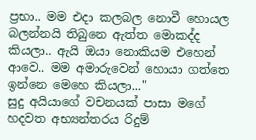ප්‍රභා.. මම එදා කලබල නොවී හොයල බලන්නයි තිබුනෙ ඇත්ත මොකද්ද කියලා.. ඇයි ඔයා නොකියම එහෙන් ආවෙ.. මම අමාරුවෙන් හොයා ගත්තෙ ඉන්නෙ මෙහෙ කියලා..."
සුදු අයියාගේ වචනයක් පාසා මගේ හදවත අභ්‍යන්තරය රිදුම්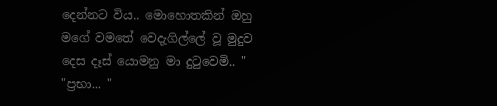දෙන්නට විය.. මොහොතකින් ඔහු මගේ වමතේ වෙදැගිල්ලේ වූ මුදුව දෙස දෑස් යොමනු මා දුටුවෙමි.. "
"ප්‍රභා... "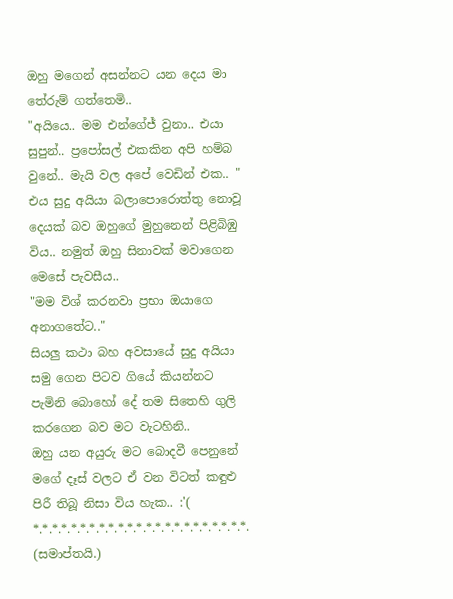ඔහු මගෙන් අසන්නට යන දෙය මා තේරුම් ගත්තෙමි..
"අයියෙ.. මම එන්ගේජ් වුනා.. එයා සුපුන්.. ප්‍රපෝසල් එකකින අපි හම්බ වුනේ.. මැයි වල අපේ වෙඩින් එක.. "
එය සුදු අයියා බලාපොරොත්තු නොවූ දෙයක් බව ඔහුගේ මුහුනෙන් පිළිබිඹු විය.. නමුත් ඔහු සිනාවක් මවාගෙන මෙසේ පැවසීය..
"මම විශ් කරනවා ප්‍රභා ඔයාගෙ අනාගතේට.."
සියලු කථා බහ අවසායේ සුදු අයියා සමු ගෙන පිටව ගියේ කියන්නට පැමිනි බොහෝ දේ තම සිතෙහි ගුලි කරගෙන බව මට වැටහිනි..
ඔහු යන අයුරු මට බොදවී පෙනුනේ මගේ දෑස් වලට ඒ වන විටත් කඳුළු පිරී තිබූ නිසා විය හැක.. :'(
*.*.*.*.*.*.*.*.*.*.*.*.*.*.*.*.*.*.*.*.*.*.*.
(සමාප්තයි.)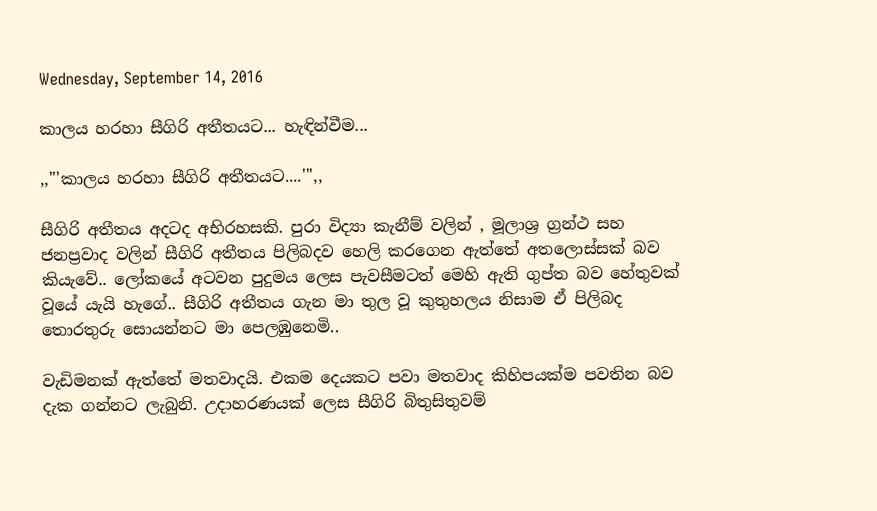Wednesday, September 14, 2016

කාලය හරහා සීගිරි අතීතයට... හැඳින්වීම...

,,'''කාලය හරහා සීගිරි අතීතයට....''',,

සීගිරි අතීතය අදටද අභිරහසකි. පුරා විද්‍යා කැනීම් වලින් , මූලාශ්‍ර ග්‍රන්ථ සහ ජනප්‍රවාද වලින් සීගිරි අතීතය පිලිබදව හෙලි කරගෙන ඇත්තේ අතලොස්සක් බව කියැවේ.. ලෝකයේ අටවන පුදුමය ලෙස පැවසීමටත් මෙහි ඇති ගුප්ත බව හේතුවක් වූයේ යැයි හැගේ.. සීගිරි අතීතය ගැන මා තුල වූ කුතුහලය නිසාම ඒ පිලිබද තොරතුරු සොයන්නට මා පෙලඹුනෙමි..

වැඩිමනක් ඇත්තේ මතවාදයි. එකම දෙයකට පවා මතවාද කිහිපයක්ම පවතින බව දැක ගන්නට ලැබුනි. උදාහරණයක් ලෙස සීගිරි බිතුසිතුවම්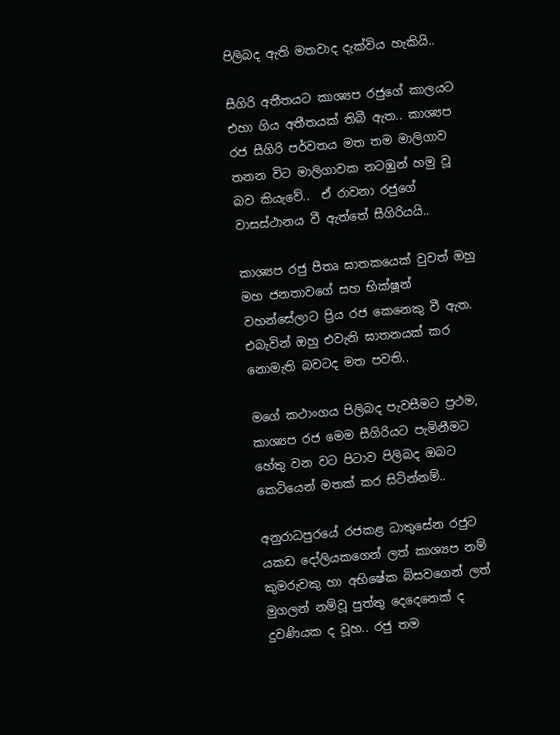පිලිබද ඇති මතවාද දැක්විය හැකියි..

සීගිරි අතීතයට කාශ්‍යප රජුගේ කාලයට එහා ගිය අතීතයක් තිබී ඇත.. කාශ්‍යප රජ සීගිරි පර්වතය මත තම මාලිගාව තනන විට මාලිගාවක නටඹුන් හමු වූ බව කියැවේ..  ඒ රාවනා රජුගේ වාසස්ථානය වී ඇත්තේ සීගිරියයි..

කාශ්‍යප රජු පීතෘ ඝාතකයෙක් වුවත් ඔහු මහ ජනතාවගේ සහ භික්ෂූන් වහන්සේලාට ප්‍රිය රජ කෙනෙකු වී ඇත. එබැවින් ඔහු එවැනි ඝාතනයක් කර නොමැති බවටද මත පවති..

මගේ කථාංගය පිලිබද පැවසීමට ප්‍රථම, කාශ්‍යප රජ මෙම සීගිරියට පැමිනීමට හේතු වන වට පිටාව පිලිබද ඔබට කෙටියෙන් මතක් කර සිටින්නම්..

අනුරාධපුරයේ රජකළ ධාතුසේන රජුට යකඩ දෝලියකගෙන් ලත් කාශ්‍යප නම් කුමරුවකු හා අභිෂේක බිසවගෙන් ලත් මුගලන් නම්වූ පුත්තු දෙදෙනෙක් ද දුවණියක ද වූහ.. රජු තම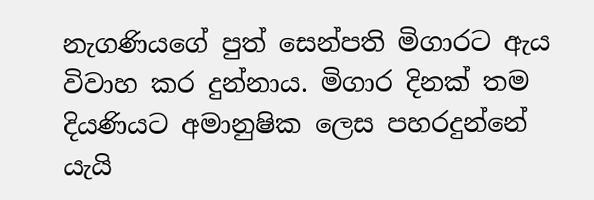නැගණියගේ පුත් සෙන්පති මිගාරට ඇය විවාහ කර දුන්නාය. මිගාර දිනක් තම දියණියට අමානුෂික ලෙස පහරදුන්නේ යැයි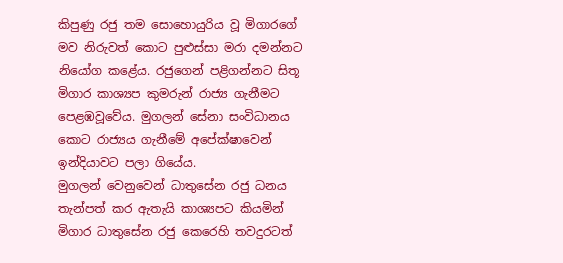කිපුණු රජු තම සොහොයුරිය වූ මිගාරගේ මව නිරුවත් කොට පුළුස්සා මරා දමන්නට නියෝග කළේය. රජුගෙන් පළිගන්නට සිතූ මිගාර කාශ්‍යප කුමරුන් රාජ්‍ය ගැනීමට පෙළඹවූවේය. මුගලන් සේනා සංවිධානය කොට රාජ්‍යය ගැනීමේ අපේක්ෂාවෙන් ඉන්දියාවට පලා ගියේය.
මුගලන් වෙනුවෙන් ධාතුසේන රජු ධනය තැන්පත් කර ඇතැයි කාශ්‍යපට කියමින් මිගාර ධාතුසේන රජු කෙරෙහි තවදුරටත්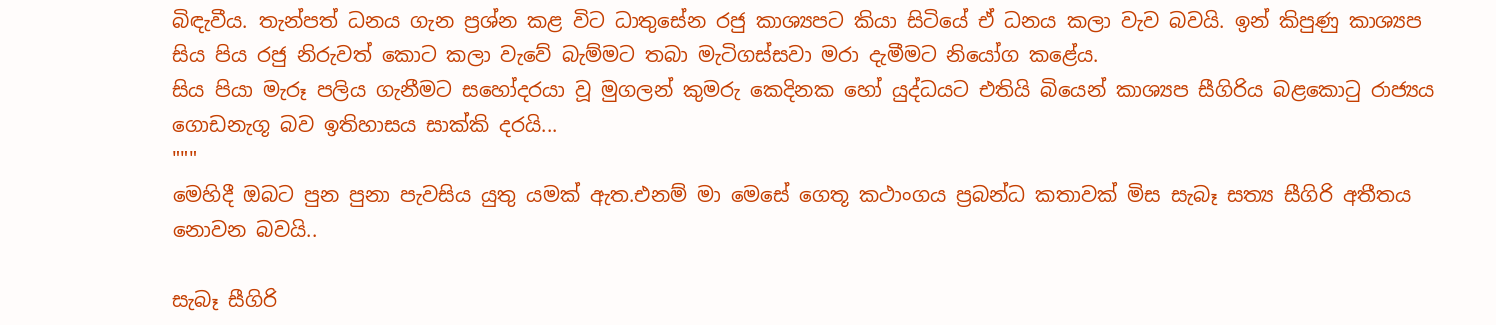බිඳැවීය. තැන්පත් ධනය ගැන ප්‍රශ්න කළ විට ධාතුසේන රජු කාශ්‍යපට කියා සිටියේ ඒ ධනය කලා වැව බවයි. ඉන් කිපුණු කාශ්‍යප සිය පිය රජු නිරුවත් කොට කලා වැවේ බැම්මට තබා මැටිගස්සවා මරා දැමීමට නියෝග කළේය.
සිය පියා මැරූ පලිය ගැනීමට සහෝදරයා වූ මුගලන් කුමරු කෙදිනක හෝ යුද්ධයට එතියි බියෙන් කාශ්‍යප සීගිරිය බළකොටු රාජ්‍යය ගොඩනැගූ බව ඉතිහාසය සාක්කි දරයි...
"""
මෙහිදී ඔබට පුන පුනා පැවසිය යුතු යමක් ඇත.එනම් මා මෙසේ ගෙතූ කථාංගය ප්‍රබන්ධ කතාවක් මිස සැබෑ සත්‍ය සීගිරි අතීතය නොවන බවයි..

සැබෑ සීගිරි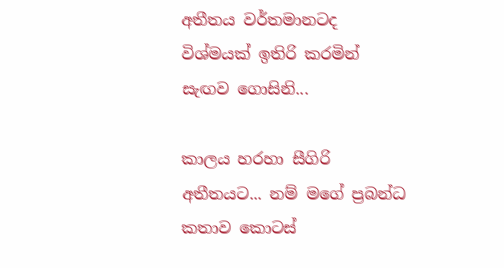අතීතය වර්තමානටද විශ්මයක් ඉතිරි කරමින් සැඟව ගොසිනි...

කාලය හරහා සීගිරි අතීතයට... නම් මගේ ප්‍රබන්ධ කතාව කොටස්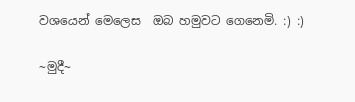වශයෙන් මෙලෙස  ඔබ හමුවට ගෙනෙමි. :) :)

~මුදී~